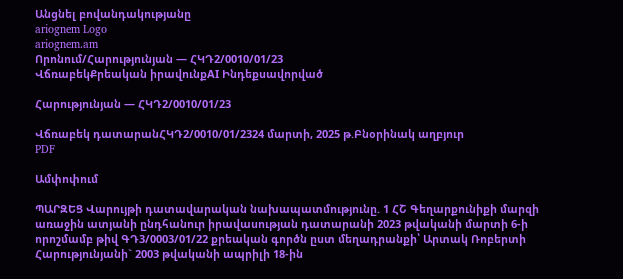Անցնել բովանդակությանը
ariognem Logo
ariognem.am
Որոնում/Հարությունյան — ՀԿԴ2/0010/01/23
ՎճռաբեկՔրեական իրավունքAI Ինդեքսավորված

Հարությունյան — ՀԿԴ2/0010/01/23

Վճռաբեկ դատարանՀԿԴ2/0010/01/2324 մարտի, 2025 թ.Բնօրինակ աղբյուր
PDF

Ամփոփում

ՊԱՐԶԵՑ Վարույթի դատավարական նախապատմությունը. 1 ՀՇ Գեղարքունիքի մարզի առաջին ատյանի ընդհանուր իրավասության դատարանի 2023 թվականի մարտի 6-ի որոշմամբ թիվ ԳԴ3/0003/01/22 քրեական գործն ըստ մեղադրանքի՝ Արտակ Ռոբերտի Հարությունյանի` 2003 թվականի ապրիլի 18-ին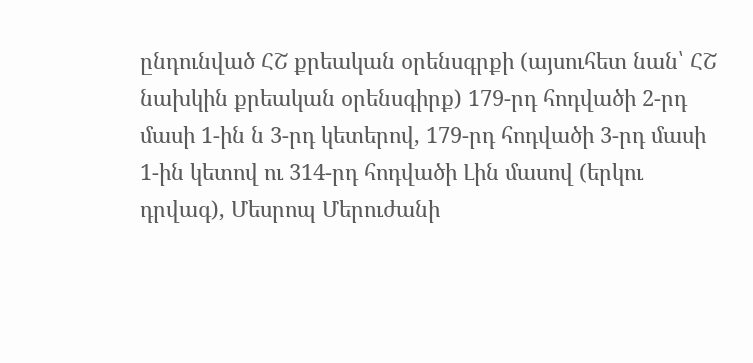ընդունված ՀՇ քրեական օրենսգրքի (այսուհետ նան՝ ՀՇ նախկին քրեական օրենսգիրք) 179-րդ հոդվածի 2-րդ մասի 1-ին ն 3-րդ կետերով, 179-րդ հոդվածի 3-րդ մասի 1-ին կետով ու 314-րդ հոդվածի Լին մասով (երկու դրվագ), Մեսրոպ Մերուժանի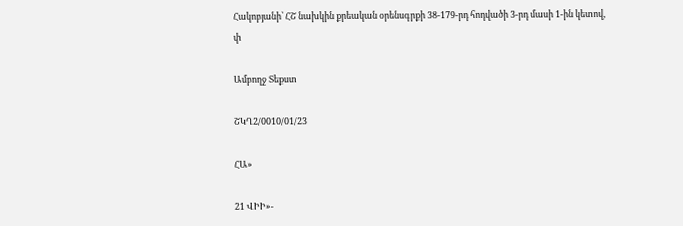Հակոբյանի՝ ՀՇ նախկին քրեական օրենսգրքի 38-179-րդ հոդվածի 3-րդ մասի 1-ին կետով, փ

Ամբողջ Տեքստ

ՇԿՂ2/0010/01/23

ՀԱ»

21 ՎԻԻ»-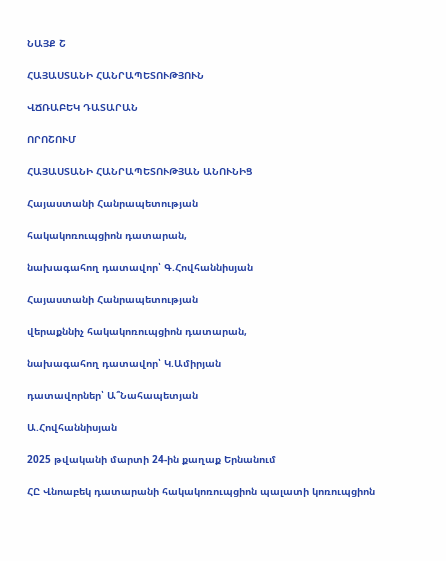ՆԱՅՔ Շ

ՀԱՅԱՍՏԱՆԻ ՀԱՆՐԱՊԵՏՈՒԹՅՈՒՆ

ՎՃՌԱԲԵԿ ԴԱՏԱՐԱՆ

ՈՐՈՇՈՒՄ

ՀԱՅԱՍՏԱՆԻ ՀԱՆՐԱՊԵՏՈՒԹՅԱՆ ԱՆՈՒՆԻՑ

Հայաստանի Հանրապետության

հակակոռուպցիոն դատարան,

նախագահող դատավոր՝ Գ.Հովհաննիսյան

Հայաստանի Հանրապետության

վերաքննիչ հակակոռուպցիոն դատարան,

նախագահող դատավոր՝ Կ.Ամիրյան

դատավորներ՝ Ա՞Նահապետյան

Ա.Հովհաննիսյան

2025 թվականի մարտի 24-ին քաղաք Երնանում

ՀԸ Վնոաբեկ դատարանի հակակոռուպցիոն պալատի կոռուպցիոն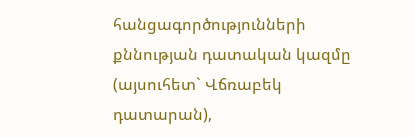հանցագործությունների քննության դատական կազմը (այսուհետ` Վճռաբեկ դատարան),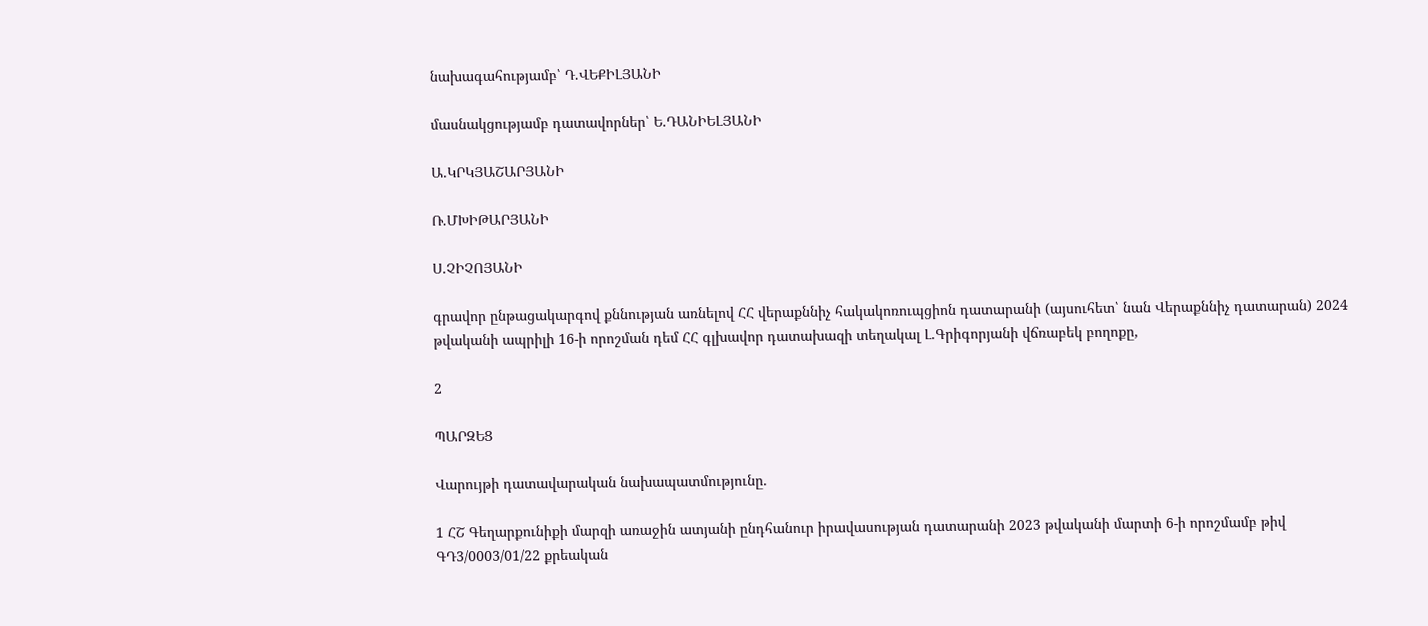նախագահությամբ՝ Դ.ՎԵՔԻԼՅԱՆԻ

մասնակցությամբ դատավորներ՝ Ե.ԴԱՆԻԵԼՅԱՆԻ

Ա.ԿՐԿՅԱՇԱՐՅԱՆԻ

Ռ.ՄԽԻԹԱՐՅԱՆԻ

Ս.ՉԻՉՈՅԱՆԻ

գրավոր ընթացակարգով քննության առնելով ՀՀ վերաքննիչ հակակոռուպցիոն դատարանի (այսուհետ՝ նան Վերաքննիչ դատարան) 2024 թվականի ապրիլի 16-ի որոշման դեմ ՀՀ գլխավոր դատախազի տեղակալ Լ.Գրիգորյանի վճռաբեկ բողոքը,

2

ՊԱՐԶԵՑ

Վարույթի դատավարական նախապատմությունը.

1 ՀՇ Գեղարքունիքի մարզի առաջին ատյանի ընդհանուր իրավասության դատարանի 2023 թվականի մարտի 6-ի որոշմամբ թիվ ԳԴ3/0003/01/22 քրեական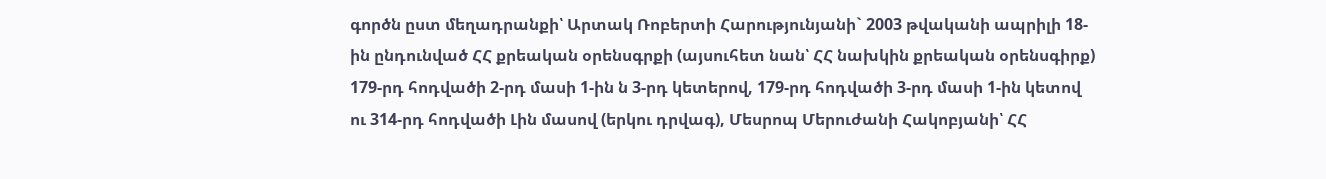գործն ըստ մեղադրանքի՝ Արտակ Ռոբերտի Հարությունյանի` 2003 թվականի ապրիլի 18-ին ընդունված ՀՀ քրեական օրենսգրքի (այսուհետ նան՝ ՀՀ նախկին քրեական օրենսգիրք) 179-րդ հոդվածի 2-րդ մասի 1-ին ն 3-րդ կետերով, 179-րդ հոդվածի 3-րդ մասի 1-ին կետով ու 314-րդ հոդվածի Լին մասով (երկու դրվագ), Մեսրոպ Մերուժանի Հակոբյանի՝ ՀՀ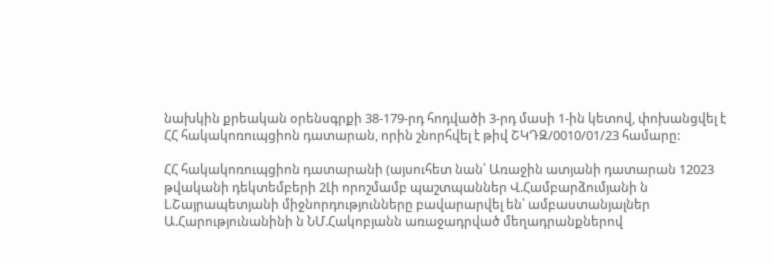նախկին քրեական օրենսգրքի 38-179-րդ հոդվածի 3-րդ մասի 1-ին կետով, փոխանցվել է ՀՀ հակակոռուպցիոն դատարան, որին շնորհվել է թիվ ՇԿԴԶ/0010/01/23 համարը:

ՀՀ հակակոռուպցիոն դատարանի (այսուհետ նան՝ Առաջին ատյանի դատարան 12023 թվականի դեկտեմբերի 2Լի որոշմամբ պաշտպաններ Վ.Համբարձումյանի ն Լ.Շայրապետյանի միջնորդությունները բավարարվել են՝ ամբաստանյալներ Ա.Հարությունանինի ն ՆՄ.Հակոբյանն առաջադրված մեղադրանքներով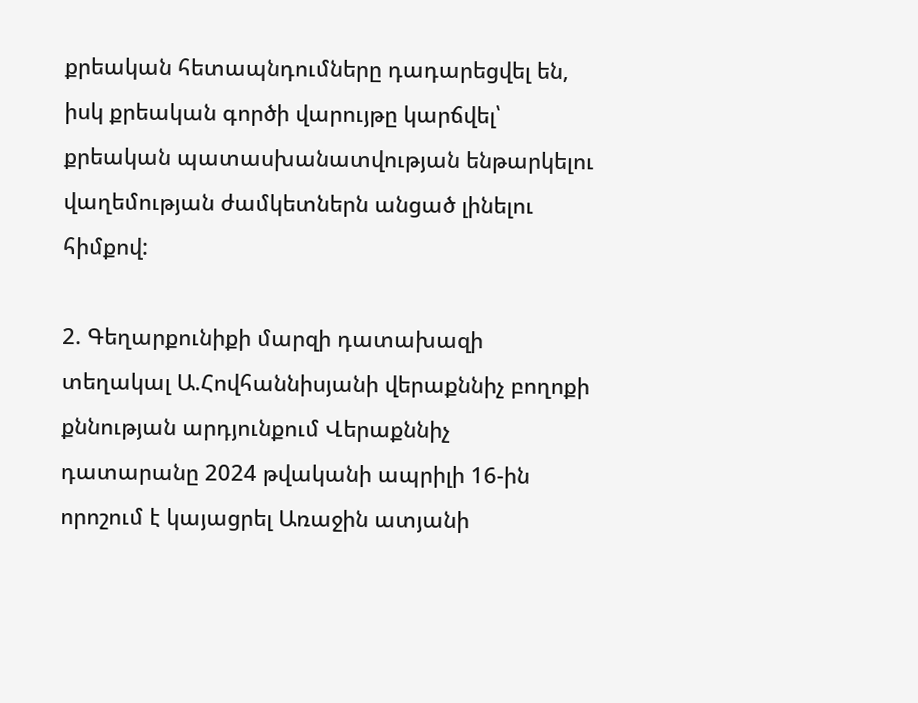քրեական հետապնդումները դադարեցվել են, իսկ քրեական գործի վարույթը կարճվել՝ քրեական պատասխանատվության ենթարկելու վաղեմության ժամկետներն անցած լինելու հիմքով:

2. Գեղարքունիքի մարզի դատախազի տեղակալ Ա.Հովհաննիսյանի վերաքննիչ բողոքի քննության արդյունքում Վերաքննիչ դատարանը 2024 թվականի ապրիլի 16-ին որոշում է կայացրել Առաջին ատյանի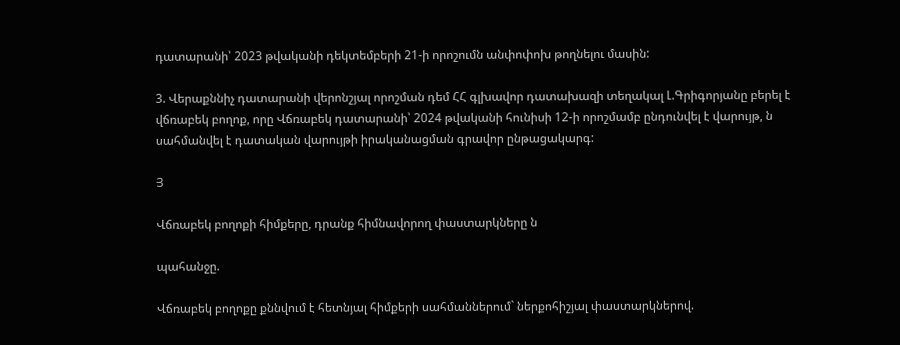դատարանի՝ 2023 թվականի դեկտեմբերի 21-ի որոշումն անփոփոխ թողնելու մասին:

3. Վերաքննիչ դատարանի վերոնշյալ որոշման դեմ ՀՀ գլխավոր դատախազի տեղակալ Լ.Գրիգորյանը բերել է վճռաբեկ բողոք, որը Վճռաբեկ դատարանի՝ 2024 թվականի հունիսի 12-ի որոշմամբ ընդունվել է վարույթ, ն սահմանվել է դատական վարույթի իրականացման գրավոր ընթացակարգ:

Յ

Վճռաբեկ բողոքի հիմքերը, դրանք հիմնավորող փաստարկները ն

պահանջը.

Վճռաբեկ բողոքը քննվում է հետնյալ հիմքերի սահմաններում` ներքոհիշյալ փաստարկներով.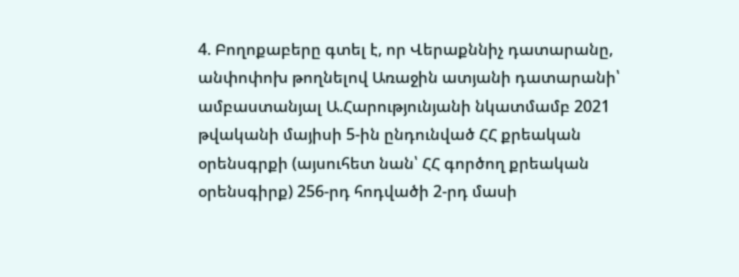4. Բողոքաբերը գտել է, որ Վերաքննիչ դատարանը, անփոփոխ թողնելով Առաջին ատյանի դատարանի՝ ամբաստանյալ Ա.Հարությունյանի նկատմամբ 2021 թվականի մայիսի 5-ին ընդունված ՀՀ քրեական օրենսգրքի (այսուհետ նան՝ ՀՀ գործող քրեական օրենսգիրք) 256-րդ հոդվածի 2-րդ մասի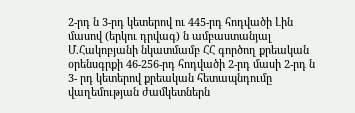2-րդ ն 3-րդ կետերով ու 445-րդ հոդվածի Լին մասով (երկու դրվագ) ն ամբաստանյալ Մ.Հակոբյանի նկատմամբ ՀՀ գործող քրեական օրենսգրքի 46-256-րդ հոդվածի 2-րդ մասի 2-րդ ն 3- րդ կետերով քրեական հետապնդումը վաղեմության ժամկետներն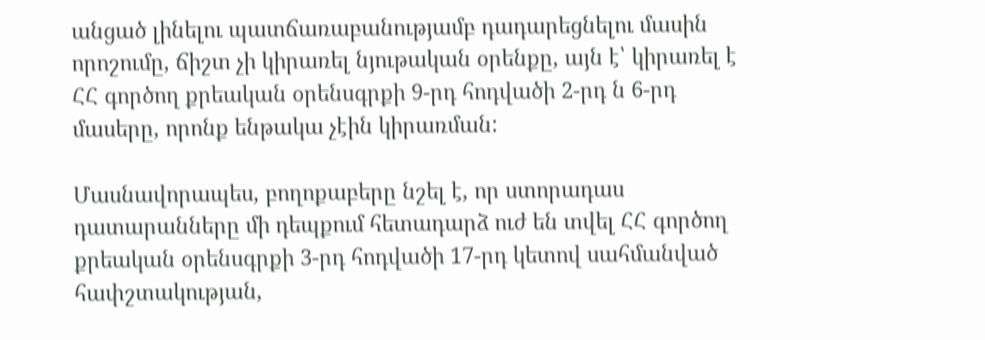անցած լինելու պատճառաբանությամբ դադարեցնելու մասին որոշումը, ճիշտ չի կիրառել նյութական օրենքը, այն է՝ կիրառել է ՀՀ գործող քրեական օրենսգրքի 9-րդ հոդվածի 2-րդ ն 6-րդ մասերը, որոնք ենթակա չէին կիրառման:

Մասնավորապես, բողոքաբերը նշել է, որ ստորադաս դատարանները մի դեպքում հետադարձ ուժ են տվել ՀՀ գործող քրեական օրենսգրքի 3-րդ հոդվածի 17-րդ կետով սահմանված հափշտակության,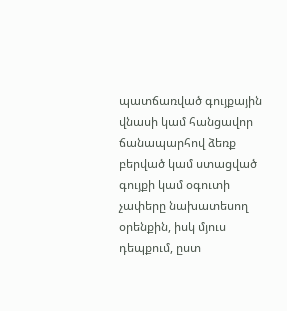պատճառված գույքային վնասի կամ հանցավոր ճանապարհով ձեռք բերված կամ ստացված գույքի կամ օգուտի չափերը նախատեսող օրենքին, իսկ մյուս դեպքում, ըստ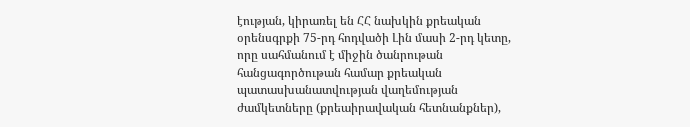էության, կիրառել են ՀՀ նախկին քրեական օրենսգրքի 75-րդ հոդվածի Լին մասի 2-րդ կետը, որը սահմանում է միջին ծանրութան հանցագործութան համար քրեական պատասխանատվության վաղեմության ժամկետները (քրեաիրավական հետնանքներ),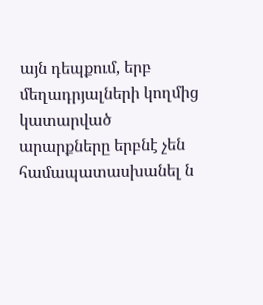այն դեպքում, երբ մեղադրյալների կողմից կատարված արարքները երբնէ չեն համապատասխանել ն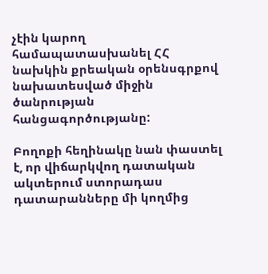չէին կարող համապատասխանել ՀՀ նախկին քրեական օրենսգրքով նախատեսված միջին ծանրության հանցագործությանը:

Բողոքի հեղինակը նան փաստել է, որ վիճարկվող դատական ակտերում ստորադաս դատարանները մի կողմից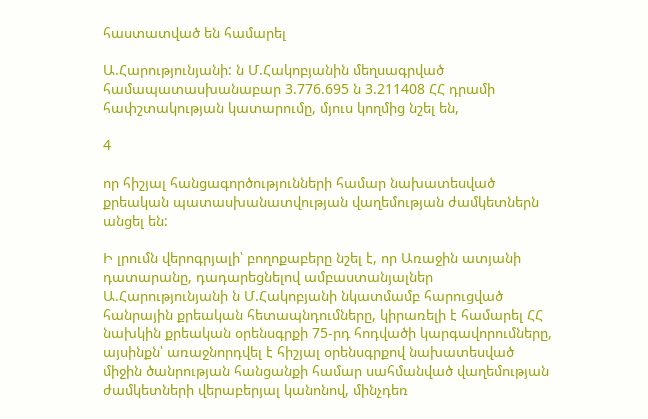հաստատված են համարել

Ա.Հարությունյանի: ն Մ.Հակոբյանին մեղսագրված համապատասխանաբար 3.776.695 ն 3.211408 ՀՀ դրամի հափշտակության կատարումը, մյուս կողմից նշել են,

4

որ հիշյալ հանցագործությունների համար նախատեսված քրեական պատասխանատվության վաղեմության ժամկետներն անցել են:

Ի լրումն վերոգրյալի՝ բողոքաբերը նշել է, որ Առաջին ատյանի դատարանը, դադարեցնելով ամբաստանյալներ Ա.Հարությունյանի ն Մ.Հակոբյանի նկատմամբ հարուցված հանրային քրեական հետապնդումները, կիրառելի է համարել ՀՀ նախկին քրեական օրենսգրքի 75-րդ հոդվածի կարգավորումները, այսինքն՝ առաջնորդվել է հիշյալ օրենսգրքով նախատեսված միջին ծանրության հանցանքի համար սահմանված վաղեմության ժամկետների վերաբերյալ կանոնով, մինչդեռ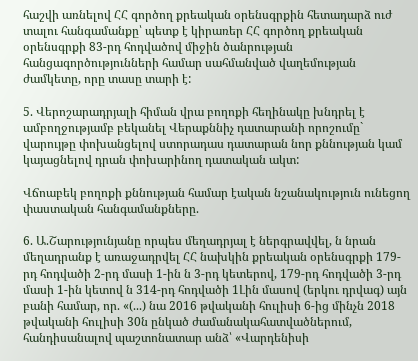հաշվի առնելով ՀՀ գործող քրեական օրենսգրքին հետադարձ ուժ տալու հանգամանքը՝ պետք է կիրառեր ՀՀ գործող քրեական օրենսգրքի 83-րդ հոդվածով միջին ծանրության հանցագործությունների համար սահմանված վաղեմության ժամկետը, որը տասը տարի է:

5. Վերոշարադրյալի հիման վրա բողոքի հեղինակը խնդրել է ամբողջությամբ բեկանել Վերաքննիչ դատարանի որոշումը` վարույթը փոխանցելով ստորադաս դատարան նոր քննության կամ կայացնելով դրան փոխարինող դատական ակտ:

Վճոաբեկ բողոքի քննության համար էական նշանակություն ունեցող փաստական հանգամանքները.

6. Ա.Շարությունյանը որպես մեղադրյալ է ներգրավվել, ն նրան մեղադրանք է առաջադրվել ՀՀ նախկին քրեական օրենսգրքի 179-րդ հոդվածի 2-րդ մասի 1-ին ն 3-րդ կետերով, 179-րդ հոդվածի 3-րդ մասի 1-ին կետով ն 314-րդ հոդվածի 1Լին մասով (երկու դրվագ) այն բանի համար, որ. «(...) նա 2016 թվականի հուլիսի 6-ից մինչն 2018 թվականի հուլիսի 30ն ընկած ժամանակահատվածներում, հանդիսանալով պաշտոնատար անձ՝ «Վարդենիսի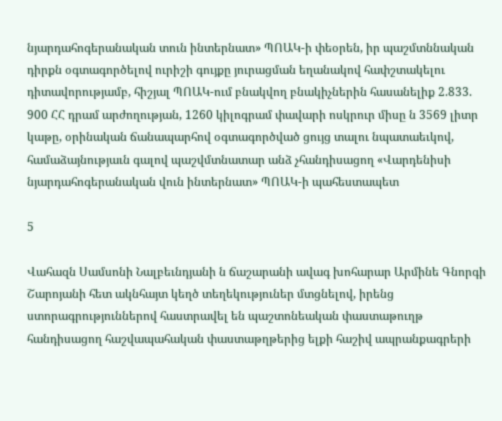նյարդահոգերանական տուն ինտերնատ» ՊՈԱԿ-ի փեօրեն, իր պաշմտննական դիրքն օգտագործելով ուրիշի գույքը յուրացման եղանակով հափշտակելու դիտավորությամբ, հիշյալ ՊՈԱԿ-ում բնակվող բնակիչներին հասանելիք 2.833. 900 ՀՀ դրամ արժողության, 1260 կիլոգրամ փավարի ոսկրուր միսը ն 3569 լիտր կաթը, օրինական ճանապարհով օգտագործված ցույց տալու նպատաեւկով, համաձայնությաւն գալով պաշվմտնատար անձ չհանդիսացող «Վարդենիսի նյարդահոգերանական վուն ինտերնատ» ՊՈԱԿ-ի պահեստապետ

5

Վահազն Սամսոնի Նալբեւնդյանի ն ճաշարանի ավագ խոհարար Արմինե Գնորգի Շարոյանի հետ ակնհայտ կեղծ տեղեկություներ մտցնելով, իրենց ստորագրություններով հաստրավել են պաշտոնեական փաստաթուղթ հանդիսացող հաշվապահական փաստաթղթերից ելքի հաշիվ ապրանքագրերի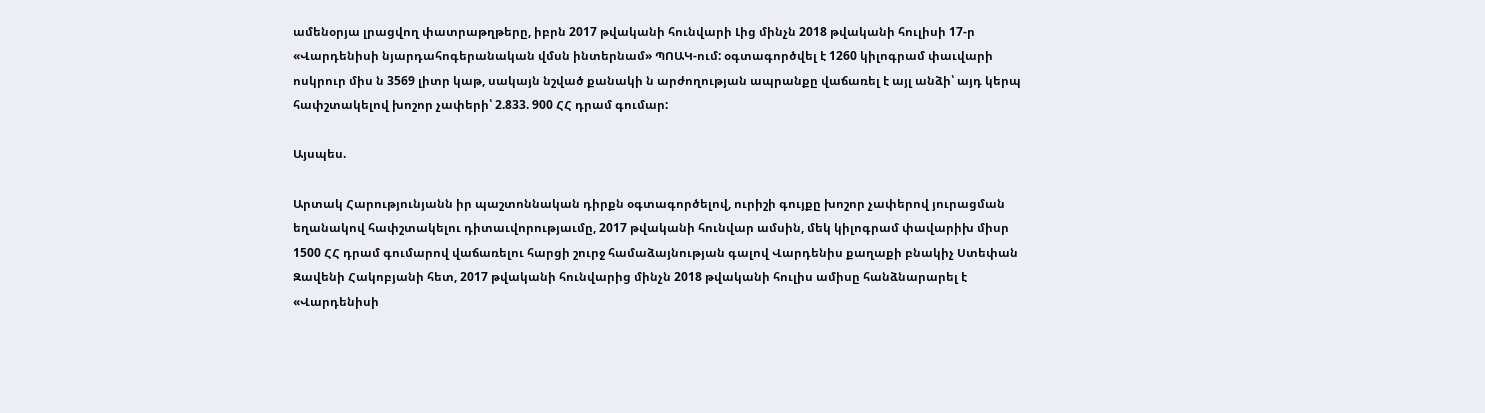ամենօրյա լրացվող փատրաթղթերը, իբրն 2017 թվականի հունվարի Լից մինչն 2018 թվականի հուլիսի 17-ր «Վարդենիսի նյարդահոգերանական վմսն ինտերնամ» ՊՈԱԿ-ում: օգտագործվել է 1260 կիլոգրամ փաւվարի ոսկրուր միս ն 3569 լիտր կաթ, սակայն նշված քանակի ն արժողության ապրանքը վաճառել է այլ անձի՝ այդ կերպ հափշտակելով խոշոր չափերի՝ 2.833. 900 ՀՀ դրամ գումար:

Այսպես.

Արտակ Հարությունյանն իր պաշտոննական դիրքն օգտագործելով, ուրիշի գույքը խոշոր չափերով յուրացման եղանակով հափշտակելու դիտաւվորությաւմը, 2017 թվականի հունվար ամսին, մեկ կիլոգրամ փավարիխ միսր 1500 ՀՀ դրամ գումարով վաճառելու հարցի շուրջ համաձայնության գալով Վարդենիս քաղաքի բնակիչ Ստեփան Զավենի Հակոբյանի հետ, 2017 թվականի հունվարից մինչն 2018 թվականի հուլիս ամիսը հանձնարարել է «Վարդենիսի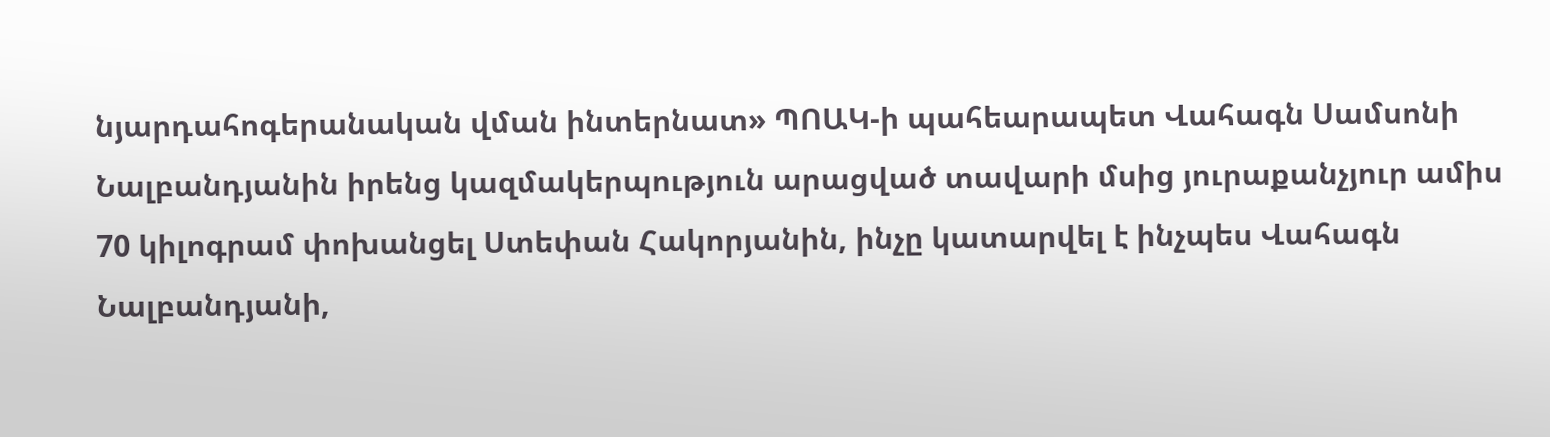նյարդահոգերանական վման ինտերնատ» ՊՈԱԿ-ի պահեարապետ Վահագն Սամսոնի Նալբանդյանին իրենց կազմակերպություն արացված տավարի մսից յուրաքանչյուր ամիս 70 կիլոգրամ փոխանցել Ստեփան Հակորյանին, ինչը կատարվել է ինչպես Վահագն Նալբանդյանի,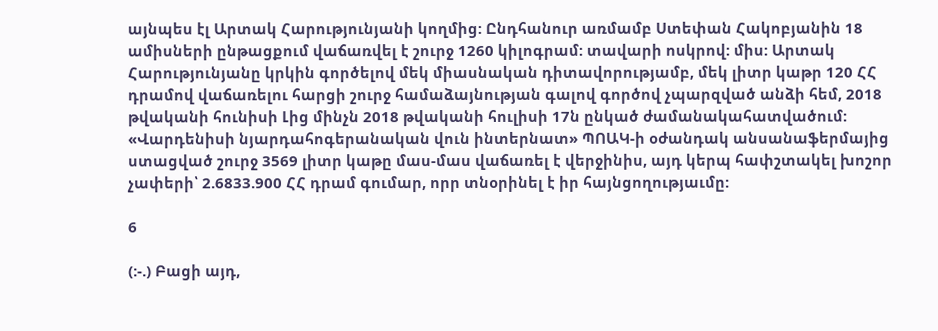այնպես էլ Արտակ Հարությունյանի կողմից: Ընդհանուր առմամբ Ստեփան Հակոբյանին 18 ամիսների ընթացքում վաճառվել է շուրջ 1260 կիլոգրամ: տավարի ոսկրով: միս: Արտակ Հարությունյանը կրկին գործելով մեկ միասնական դիտավորությամբ, մեկ լիտր կաթր 120 ՀՀ դրամով վաճառելու հարցի շուրջ համաձայնության գալով գործով չպարզված անձի հեմ, 2018 թվականի հունիսի Լից մինչն 2018 թվականի հուլիսի 17ն ընկած ժամանակահատվածում: «Վարդենիսի նյարդահոգերանական վուն ինտերնատ» ՊՈԱԿ-ի օժանդակ անսանաֆերմայից ստացված շուրջ 3569 լիտր կաթը մաս-մաս վաճառել է վերջինիս, այդ կերպ հափշտակել խոշոր չափերի՝ 2.6833.900 ՀՀ դրամ գումար, որր տնօրինել է իր հայնցողությաւմը:

6

(:-.) Բացի այդ,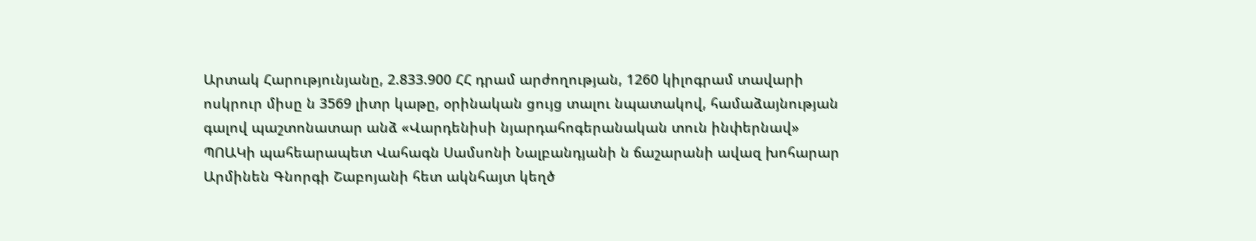Արտակ Հարությունյանը, 2.833.900 ՀՀ դրամ արժողության, 1260 կիլոգրամ տավարի ոսկրուր միսը ն 3569 լիտր կաթը, օրինական ցույց տալու նպատակով, համաձայնության գալով պաշտոնատար անձ «Վարդենիսի նյարդահոգերանական տուն ինփերնավ» ՊՈԱԿի պահեարապետ Վահագն Սամսոնի Նալբանդյանի ն ճաշարանի ավազ խոհարար Արմինեն Գնորգի Շաբոյանի հետ ակնհայտ կեղծ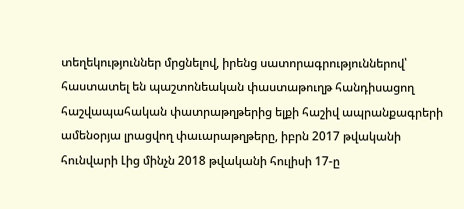տեղեկություններ մրցնելով, իրենց սատորագրություններով՝ հաստատել են պաշտոնեական փաստաթուղթ հանդիսացող հաշվապահական փատրաթղթերից ելքի հաշիվ ապրանքագրերի ամենօրյա լրացվող փաւարաթղթերը, իբրն 2017 թվականի հունվարի Լից մինչն 2018 թվականի հուլիսի 17-ը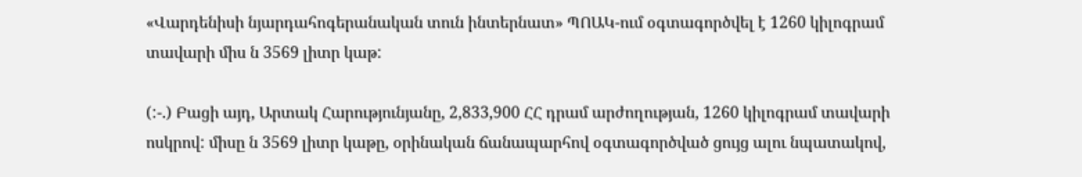«Վարդենիսի նյարդահոգերանական տուն ինտերնատ» ՊՈԱԿ-ում օգտագործվել է 1260 կիլոգրամ տավարի միս ն 3569 լիտր կաթ:

(:-.) Բացի այդ, Արտակ Հարությունյանը, 2,833,900 ՀՀ դրամ արժողության, 1260 կիլոգրամ տավարի ոսկրով: միսը ն 3569 լիտր կաթը, օրինական ճանապարհով օգտագործված ցույց ալու նպատակով,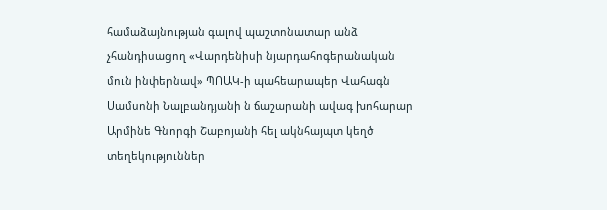համաձայնության գալով պաշտոնատար անձ չհանդիսացող «Վարդենիսի նյարդահոգերանական մուն ինփերնավ» ՊՈԱԿ-ի պահեարապեր Վահագն Սամսոնի Նալբանդյանի ն ճաշարանի ավագ խոհարար Արմինե Գնորգի Շաբոյանի հել ակնհայպտ կեղծ տեղեկություններ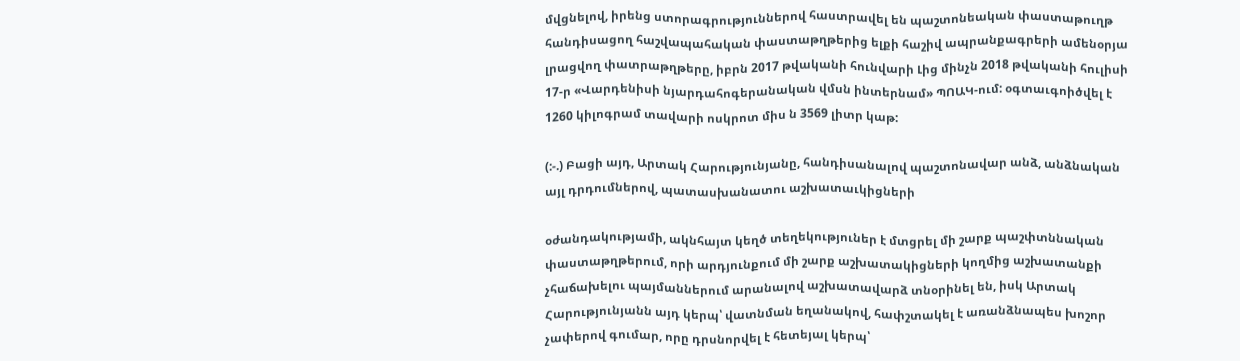մվցնելով, իրենց ստորագրություններով հաստրավել են պաշտոնեական փաստաթուղթ հանդիսացող հաշվապահական փաստաթղթերից ելքի հաշիվ ապրանքագրերի ամենօրյա լրացվող փատրաթղթերը, իբրն 2017 թվականի հունվարի Լից մինչն 2018 թվականի հուլիսի 17-ր «Վարդենիսի նյարդահոգերանական վմսն ինտերնամ» ՊՈԱԿ-ում: օգտաւգոիծվել է 1260 կիլոգրամ տավարի ոսկրոտ միս ն 3569 լիտր կաթ:

(:-.) Բացի այդ, Արտակ Հարությունյանը, հանդիսանալով պաշտոնավար անձ, անձնական այլ դրդումներով, պատասխանատու աշխատաւկիցների

օժանդակությամի, ակնհայտ կեղծ տեղեկություներ է մտցրել մի շարք պաշփտննական փաստաթղթերում, որի արդյունքում մի շարք աշխատակիցների կողմից աշխատանքի չհաճախելու պայմաններում արանալով աշխատավարձ տնօրինել են, իսկ Արտակ Հարությունյանն այդ կերպ՝ վատնման եղանակով, հափշտակել է առանձնապես խոշոր չափերով գումար, որը դրսնորվել է հետեյալ կերպ՝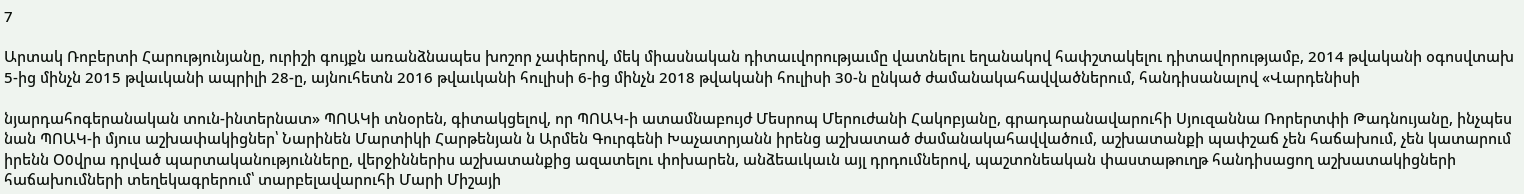7

Արտակ Ռոբերտի Հարությունյանը, ուրիշի գույքն առանձնապես խոշոր չափերով, մեկ միասնական դիտաւվորությաւմը վատնելու եղանակով հափշտակելու դիտավորությամբ, 2014 թվականի օգոսվտախ 5-ից մինչն 2015 թվաւկանի ապրիլի 28-ը, այնուհետն 2016 թվաւկանի հուլիսի 6-ից մինչն 2018 թվականի հուլիսի 30-ն ընկած ժամանակահավվածներում, հանդիսանալով «Վարդենիսի

նյարդահոգերանական տուն-ինտերնատ» ՊՈԱԿի տնօրեն, գիտակցելով, որ ՊՈԱԿ-ի ատամնաբույժ Մեսրոպ Մերուժանի Հակոբյանը, գրադարանավարուհի Սյուզաննա Ռորերտփի Թադնույանը, ինչպես նան ՊՈԱԿ-ի մյուս աշխափակիցներ՝ Նարինեն Մարտիկի Հարթենյան ն Արմեն Գուրգենի Խաչատրյանն իրենց աշխատած ժամանակահավվածում, աշխատանքի պափշաճ չեն հաճախում, չեն կատարում իրենն Օ0վրա դրված պարտականությունները, վերջիններիս աշխատանքից ազատելու փոխարեն, անձեաւկաւն այլ դրդումներով, պաշտոնեական փաստաթուղթ հանդիսացող աշխատակիցների հաճախումների տեղեկագրերում՝ տարբելավարուհի Մարի Միշայի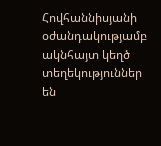Հովհաննիսյանի օժանդակությամբ ակնհայտ կեղծ տեղեկություններ են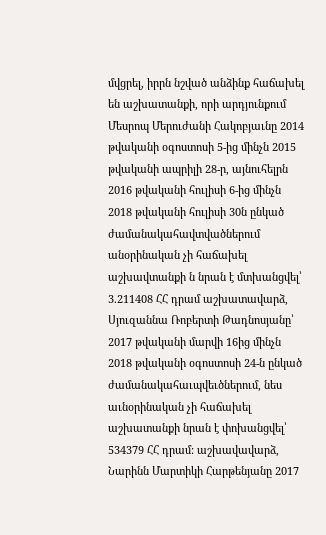մվցրել, իրրն նշված անձինք հաճախել են աշխատանքի, որի արդյունքում Մեսրոպ Մերուժանի Հակոբյաւնը 2014 թվականի օգոստոսի 5-ից մինչն 2015 թվականի ապրիլի 28-ր, այնուհելրն 2016 թվականի հուլիսի 6-ից մինչն 2018 թվականի հուլիսի 30ն ընկած ժամանակահավտվածներում անօրինական չի հաճախել աշխավտանքի ն նրան է մտխանցվել՝ 3.211408 ՀՀ դրամ աշխատավարձ, Սյուզաննա Ռոբերտի Թադնոսյանը՝ 2017 թվականի մարվի 16ից մինչն 2018 թվականի օգոստոսի 24-ն ընկած ժամանակահաւպվեւծներում, նես աւնօրինական չի հաճախել աշխատանքի նրան է փոխանցվել՝ 534379 ՀՀ դրամ: աշխավավարձ, Նարինն Մարտիկի Հարթենյանը 2017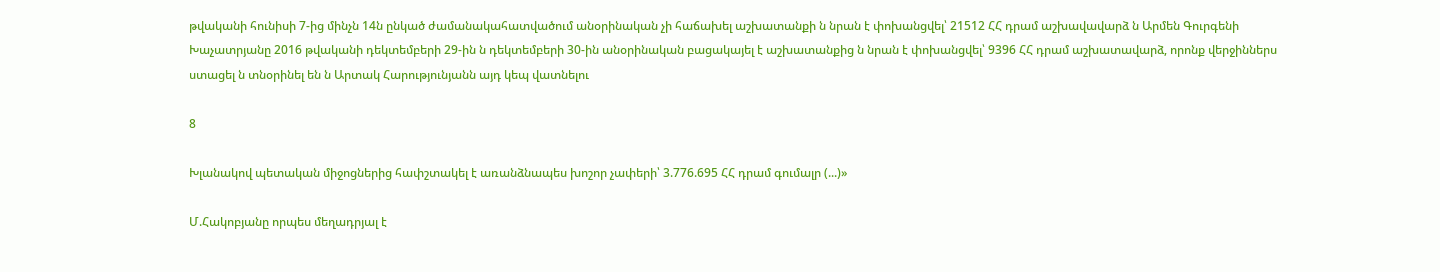թվականի հունիսի 7-ից մինչն 14ն ընկած ժամանակահատվածում անօրինական չի հաճախել աշխատանքի ն նրան է փոխանցվել՝ 21512 ՀՀ դրամ աշխավավարձ ն Արմեն Գուրգենի Խաչատրյանը 2016 թվականի դեկտեմբերի 29-ին ն դեկտեմբերի 30-ին անօրինական բացակայել է աշխատանքից ն նրան է փոխանցվել՝ 9396 ՀՀ դրամ աշխատավարձ, որոնք վերջիններս ստացել ն տնօրինել են ն Արտակ Հարությունյանն այդ կեպ վատնելու

8

Խլանակով պետական միջոցներից հափշտակել է առանձնապես խոշոր չափերի՝ 3.776.695 ՀՀ դրամ գումալր (...)»

Մ.Հակոբյանը որպես մեղադրյալ է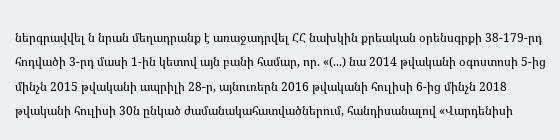ներգրավվել ն նրան մեղադրանք է առաջադրվել ՀՀ նախկին քրեական օրենսգրքի 38-179-րդ հոդվածի 3-րդ մասի 1-ին կետով այն բանի համար, որ. «(...) նա 2014 թվականի օգոստոսի 5-ից մինչն 2015 թվականի ապրիլի 28-ր, այնուռերն 2016 թվականի հուլիսի 6-ից մինչն 2018 թվականի հուլիսի 30ն ընկած ժամանակահատվածներում, հանդիսանալով «Վարդենիսի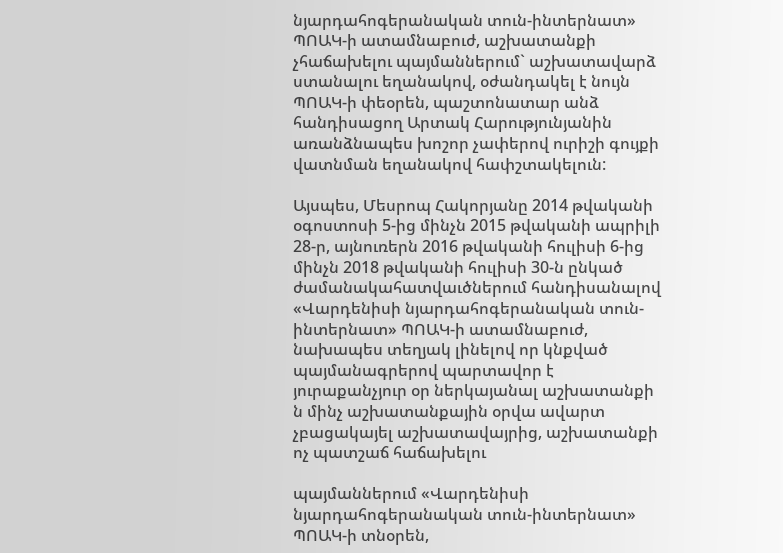նյարդահոգերանական տուն-ինտերնատ» ՊՈԱԿ-ի ատամնաբուժ, աշխատանքի չհաճախելու պայմաններում` աշխատավարձ ստանալու եղանակով, օժանդակել է նույն ՊՈԱԿ-ի փեօրեն, պաշտոնատար անձ հանդիսացող Արտակ Հարությունյանին առանձնապես խոշոր չափերով ուրիշի գույքի վատնման եղանակով հափշտակելուն:

Այսպես, Մեսրոպ Հակորյանը 2014 թվականի օգոստոսի 5-ից մինչն 2015 թվականի ապրիլի 28-ր, այնուռերն 2016 թվականի հուլիսի 6-ից մինչն 2018 թվականի հուլիսի 30-ն ընկած ժամանակահատվաւծներում հանդիսանալով «Վարդենիսի նյարդահոգերանական տուն-ինտերնատ» ՊՈԱԿ-ի ատամնաբուժ, նախապես տեղյակ լինելով որ կնքված պայմանագրերով պարտավոր է յուրաքանչյուր օր ներկայանալ աշխատանքի ն մինչ աշխատանքային օրվա ավարտ չբացակայել աշխատավայրից, աշխատանքի ոչ պատշաճ հաճախելու

պայմաններում «Վարդենիսի նյարդահոգերանական տուն-ինտերնատ» ՊՈԱԿ-ի տնօրեն,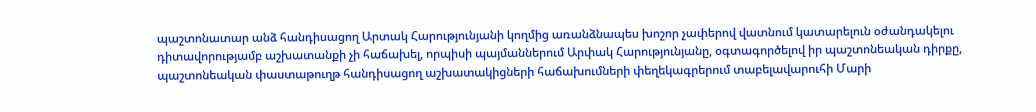պաշտոնատար անձ հանդիսացող Արտակ Հարությունյանի կողմից առանձնապես խոշոր չափերով վատնում կատարելուն օժանդակելու դիտավորությամբ աշխատանքի չի հաճախել, որպիսի պայմաններում Արփակ Հարությունյանը, օգտագործելով իր պաշտոնեական դիրքը, պաշտոնեական փաստաթուղթ հանդիսացող աշխատակիցների հաճախումների փեղեկագրերում տաբելավարուհի Մարի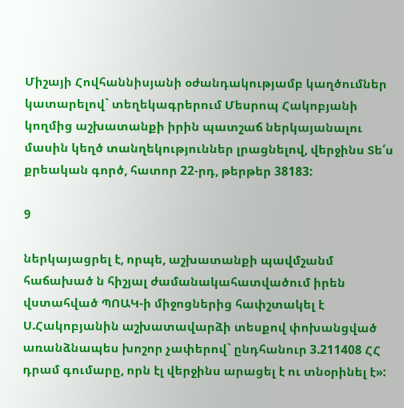Միշայի Հովհաննիսյանի օժանդակությամբ կաղծումներ կատարելով` տեղեկագրերում Մեսրոպ Հակոբյանի կողմից աշխատանքի իրին պատշաճ ներկայանալու մասին կեղծ տանղեկություններ լրացնելով, վերջինս Տե՛ս քրեական գործ, հատոր 22-րդ, թերթեր 38183:

9

ներկայացրել է, որպե, աշխատանքի պավմշանմ հաճախած ն հիշյալ ժամանակահատվածում իրեն վստահված ՊՈԱԿ-ի միջոցներից հափշտակել է Ս.Հակոբյանին աշխատավարձի տեսքով փոխանցված առանձնապես խոշոր չափերով` ընդհանուր 3.211408 ՀՀ դրամ գումարը, որն էլ վերջինս արացել է ու տնօրինել է»: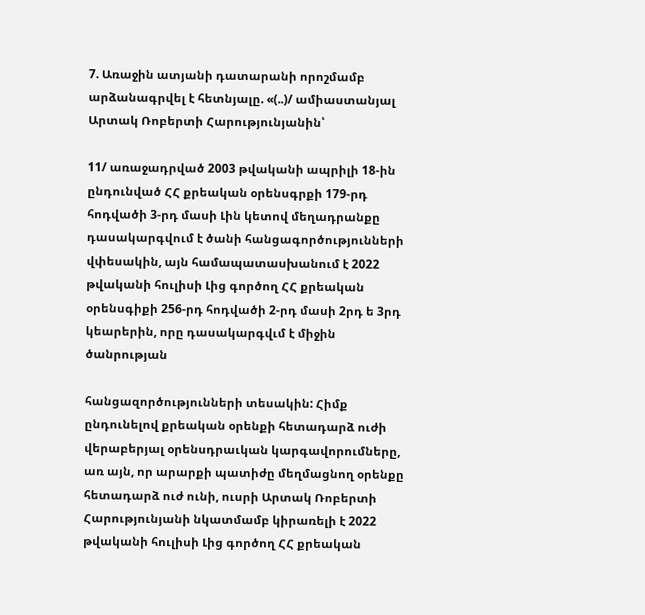7. Առաջին ատյանի դատարանի որոշմամբ արձանագրվել է հետնյալը. «(..)/ ամիաստանյալ Արտակ Ռոբերտի Հարությունյանին՝

11/ առաջադրված 2003 թվականի ապրիլի 18-ին ընդունված ՀՀ քրեական օրենսգրքի 179-րդ հոդվածի 3-րդ մասի Լին կետով մեղադրանքը դասակարգվում է ծանի հանցագործությունների վփեսակին, այն համապատասխանում է 2022 թվականի հուլիսի Լից գործող ՀՀ քրեական օրենսգիքի 256-րդ հոդվածի 2-րդ մասի 2րդ ե 3րդ կեարերին, որը դասակարգվւմ է միջին ծանրության

հանցազործությունների տեսակին: Հիմք ընդունելով քրեական օրենքի հետադարձ ուժի վերաբերյալ օրենսդրաւկան կարգավորումները, առ այն, որ արարքի պատիժը մեղմացնող օրենքը հետադարձ ուժ ունի, ուսրի Արտակ Ռոբերտի Հարությունյանի նկատմամբ կիրառելի է 2022 թվականի հուլիսի Լից գործող ՀՀ քրեական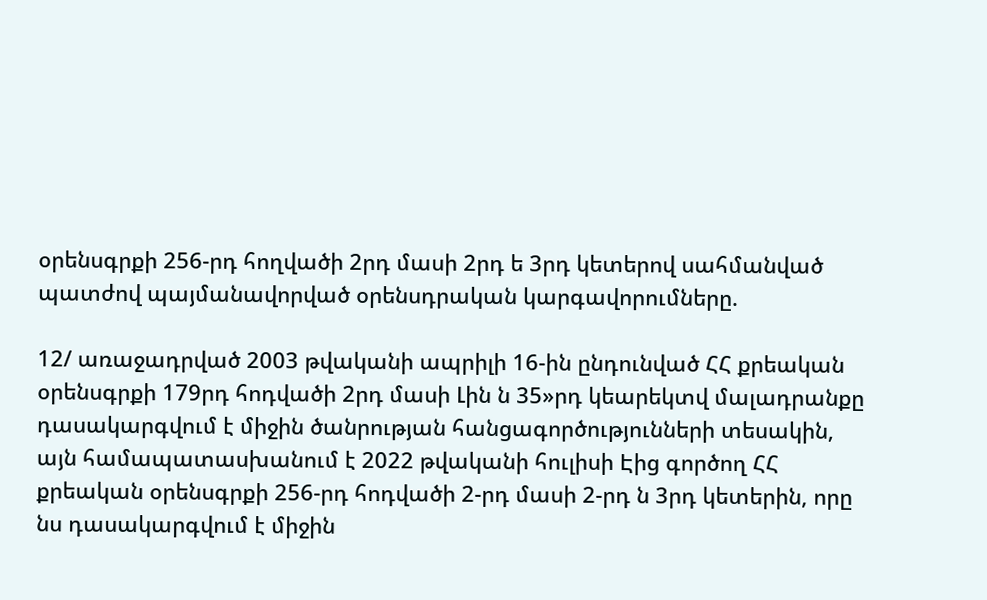օրենսգրքի 256-րդ հողվածի 2րդ մասի 2րդ ե 3րդ կետերով սահմանված պատժով պայմանավորված օրենսդրական կարգավորումները.

12/ առաջադրված 2003 թվականի ապրիլի 16-ին ընդունված ՀՀ քրեական օրենսգրքի 179րդ հոդվածի 2րդ մասի Լին ն 35»րդ կեարեկտվ մալադրանքը դասակարգվում է միջին ծանրության հանցագործությունների տեսակին, այն համապատասխանում է 2022 թվականի հուլիսի Էից գործող ՀՀ քրեական օրենսգրքի 256-րդ հոդվածի 2-րդ մասի 2-րդ ն 3րդ կետերին, որը նս դասակարգվում է միջին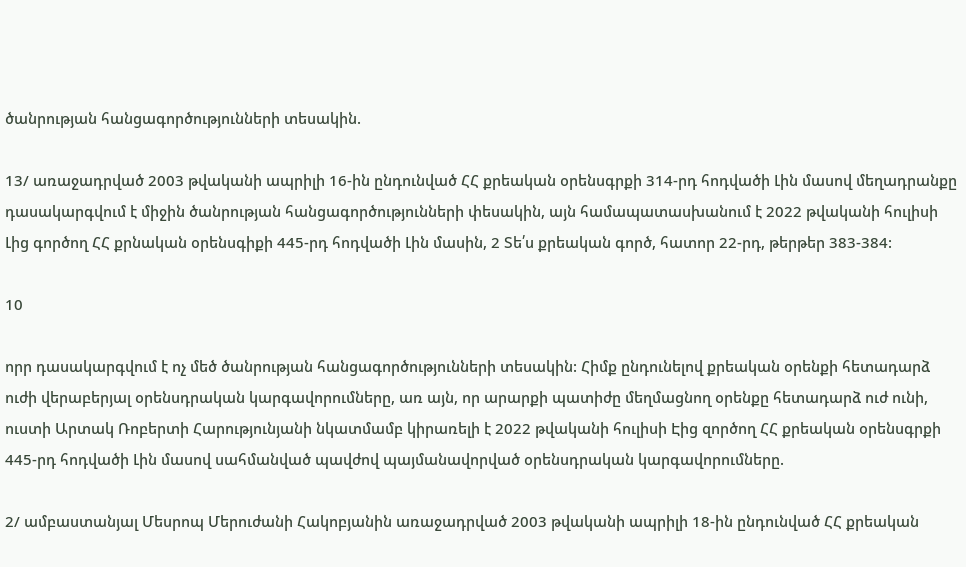ծանրության հանցագործությունների տեսակին.

13/ առաջադրված 2003 թվականի ապրիլի 16-ին ընդունված ՀՀ քրեական օրենսգրքի 314-րդ հոդվածի Լին մասով մեղադրանքը դասակարգվում է միջին ծանրության հանցագործությունների փեսակին, այն համապատասխանում է 2022 թվականի հուլիսի Լից գործող ՀՀ քրնական օրենսգիքի 445-րդ հոդվածի Լին մասին, 2 Տե՛ս քրեական գործ, հատոր 22-րդ, թերթեր 383-384:

10

որր դասակարգվում է ոչ մեծ ծանրության հանցագործությունների տեսակին: Հիմք ընդունելով քրեական օրենքի հետադարձ ուժի վերաբերյալ օրենսդրական կարգավորումները, առ այն, որ արարքի պատիժը մեղմացնող օրենքը հետադարձ ուժ ունի, ուստի Արտակ Ռոբերտի Հարությունյանի նկատմամբ կիրառելի է 2022 թվականի հուլիսի Էից զործող ՀՀ քրեական օրենսգրքի 445-րդ հոդվածի Լին մասով սահմանված պավժով պայմանավորված օրենսդրական կարգավորումները.

2/ ամբաստանյալ Մեսրոպ Մերուժանի Հակոբյանին առաջադրված 2003 թվականի ապրիլի 18-ին ընդունված ՀՀ քրեական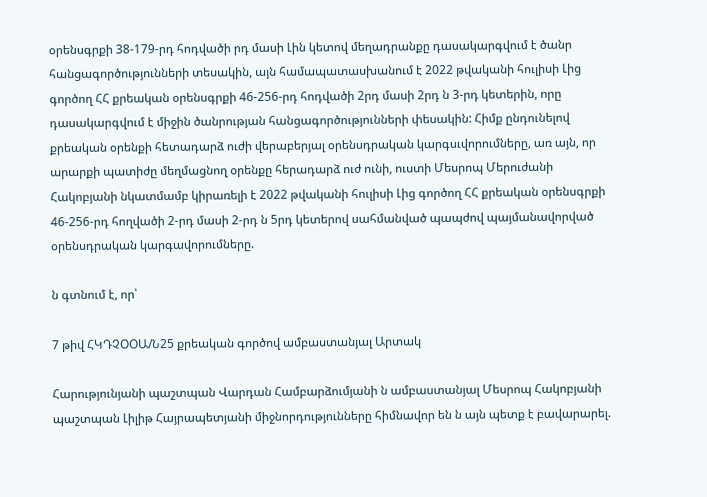օրենսգրքի 38-179-րդ հոդվածի րդ մասի Լին կետով մեղադրանքը դասակարգվում է ծանր հանցագործությունների տեսակին, այն համապատասխանում է 2022 թվականի հուլիսի Լից գործող ՀՀ քրեական օրենսգրքի 46-256-րդ հոդվածի 2րդ մասի 2րդ ն 3-րդ կետերին, որը դասակարգվում է միջին ծանրության հանցագործությունների փեսակին: Հիմք ընդունելով քրեական օրենքի հետադարձ ուժի վերաբերյալ օրենսդրական կարգսւվորումները, առ այն, որ արարքի պատիժը մեղմացնող օրենքը հերադարձ ուժ ունի, ուստի Մեսրոպ Մերուժանի Հակոբյանի նկատմամբ կիրառելի է 2022 թվականի հուլիսի Լից գործող ՀՀ քրեական օրենսգրքի 46-256-րդ հողվածի 2-րդ մասի 2-րդ ն 5րդ կետերով սահմանված պապժով պայմանավորված օրենսդրական կարգավորումները.

ն գտնում է, որ՝

7 թիվ ՀԿԴՉՕՕԱ/Ն25 քրեական գործով ամբաստանյալ Արտակ

Հարությունյանի պաշտպան Վարդան Համբարձումյանի ն ամբաստանյալ Մեսրոպ Հակոբյանի պաշտպան Լիլիթ Հայրապետյանի միջնորդությունները հիմնավոր են ն այն պետք է բավարարել.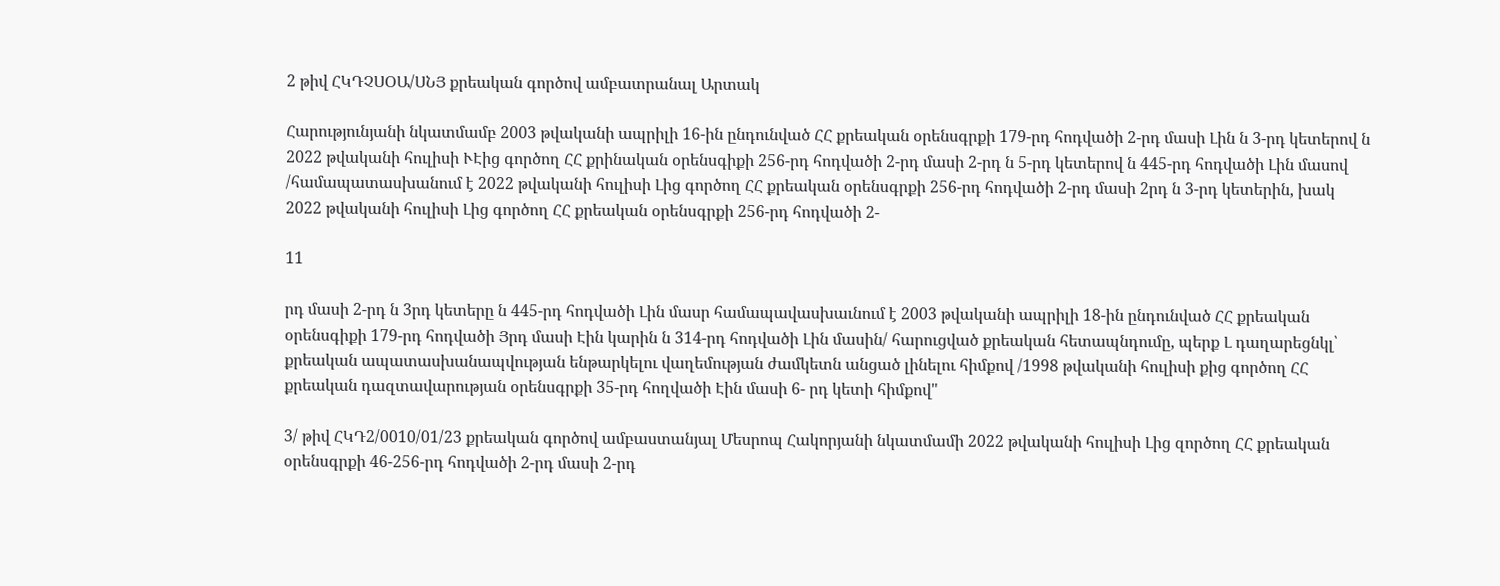2 թիվ ՀԿԴՉՍՕԱ/ՍՆՅ քրեական գործով ամբատրանալ Արտակ

Հարությունյանի նկատմամբ 2003 թվականի ապրիլի 16-ին ընդունված ՀՀ քրեական օրենսգրքի 179-րդ հոդվածի 2-րդ մասի Լին ն 3-րդ կետերով ն 2022 թվականի հուլիսի ՒԷից գործող ՀՀ քրինական օրենսգիքի 256-րդ հոդվածի 2-րդ մասի 2-րդ ն 5-րդ կետերով ն 445-րդ հոդվածի Լին մասով /համապատասխանում է 2022 թվականի հուլիսի Լից գործող ՀՀ քրեական օրենսգրքի 256-րդ հոդվածի 2-րդ մասի 2րդ ն 3-րդ կետերին, խակ 2022 թվականի հուլիսի Լից գործող ՀՀ քրեական օրենսգրքի 256-րդ հոդվածի 2-

11

րդ մասի 2-րդ ն 3րդ կետերը ն 445-րդ հոդվածի Լին մասր համապավասխաւնում է 2003 թվականի ապրիլի 18-ին ընդունված ՀՀ քրեական օրենսգիքի 179-րդ հոդվածի Յրդ մասի Էին կարին ն 314-րդ հոդվածի Լին մասին/ հարուցված քրեական հետապնդումը, պերք Լ դաղարեցնկլ՝ քրեական ապատասխանապվության ենթարկելու վաղեմության ժամկետն անցած լինելու հիմքով /1998 թվականի հուլիսի քից գործող ՀՀ քրեական դազտավարության օրենսգրքի 35-րդ հողվածի Էին մասի 6- րդ կետի հիմքով"

3/ թիվ ՀԿԴ2/0010/01/23 քրեական գործով ամբաստանյալ Մեսրոպ Հակորյանի նկատմամի 2022 թվականի հուլիսի Լից զործող ՀՀ քրեական օրենսգրքի 46-256-րդ հոդվածի 2-րդ մասի 2-րդ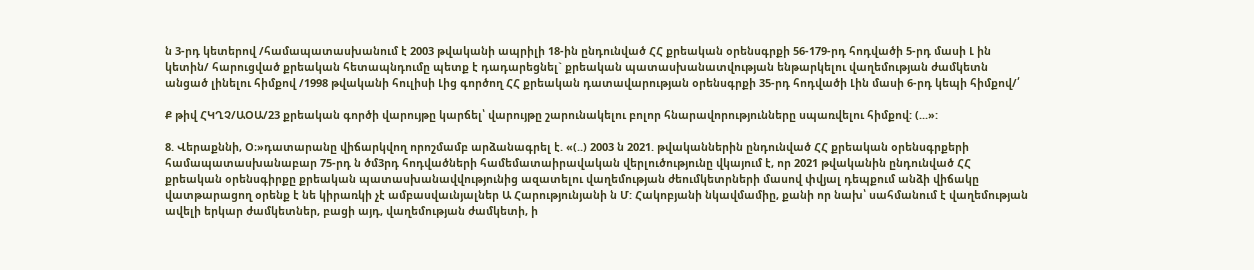ն 3-րդ կետերով /համապատասխանում է 2003 թվականի ապրիլի 18-ին ընդունված ՀՀ քրեական օրենսգրքի 56-179-րդ հոդվածի 5-րդ մասի Լ ին կետին/ հարուցված քրեական հետապնդումը պետք է դադարեցնել` քրեական պատասխանատվության ենթարկելու վաղեմության ժամկետն անցած լինելու հիմքով /1998 թվականի հուլիսի Լից գործող ՀՀ քրեական դատավարության օրենսգրքի 35-րդ հոդվածի Լին մասի 6-րդ կեպի հիմքով/՛

Ք թիվ ՀԿՂՉ/ԱՕԱ/23 քրեական գործի վարույթը կարճել՝ վարույթը շարունակելու բոլոր հնարավորությունները սպառվելու հիմքով: (...»:

8. Վերաքննի, Օ։»դատարանը վիճարկվող որոշմամբ արձանագրել է. «(..) 2003 ն 2021. թվականներին ընդունված ՀՀ քրեական օրենսգրքերի համապատասխանաբար 75-րդ ն ծմ3րդ հոդվածների համեմատաիրավական վերլուծությունը վկայում է, որ 2021 թվականին ընդունված ՀՀ քրեական օրենսգիրքը քրեական պատասխանավվությունից ազատելու վաղեմության ժեումկետրների մասով փվյալ դեպքում անձի վիճակը վատթարացող օրենք է նե կիրառկի չէ ամբասվաւնյալներ Ա Հարությունյանի ն Մ: Հակոբյանի նկավմամիը, քանի որ նախ՝ սահմանում է վաղեմության ավելի երկար ժամկետներ, բացի այդ, վաղեմության ժամկետի, ի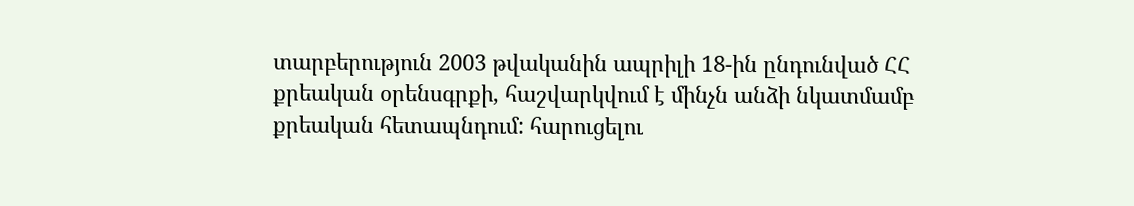տարբերություն 2003 թվականին ապրիլի 18-ին ընդունված ՀՀ քրեական օրենսգրքի, հաշվարկվում է մինչն անձի նկատմամբ քրեական հետապնդում: հարուցելու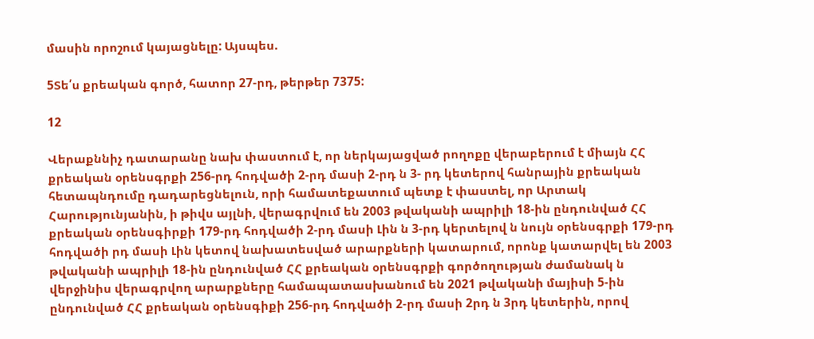մասին որոշում կայացնելը: Այսպես.

5Տե՛ս քրեական գործ, հատոր 27-րդ, թերթեր 7375:

12

Վերաքննիչ դատարանը նախ փաստում է, որ ներկայացված րողոքը վերաբերում է միայն ՀՀ քրեական օրենսգրքի 256-րդ հոդվածի 2-րդ մասի 2-րդ ն 3- րդ կետերով հանրային քրեական հետապնդումը դադարեցնելուն, որի համատեքատում պետք է փաստել, որ Արտակ Հարությունյանին, ի թիվս այլնի, վերագրվում են 2003 թվականի ապրիլի 18-ին ընդունված ՀՀ քրեական օրենսգիրքի 179-րդ հոդվածի 2-րդ մասի Լին ն 3-րդ կերտելով ն նույն օրենսգրքի 179-րդ հոդվածի րդ մասի Լին կետով նախատեսված արարքների կատարում, որոնք կատարվել են 2003 թվականի ապրիլի 18-ին ընդունված ՀՀ քրեական օրենսգրքի գործողության ժամանակ ն վերջինիս վերագրվող արարքները համապատասխանում են 2021 թվականի մայիսի 5-ին ընդունված ՀՀ քրեական օրենսգիքի 256-րդ հոդվածի 2-րդ մասի 2րդ ն 3րդ կետերին, որով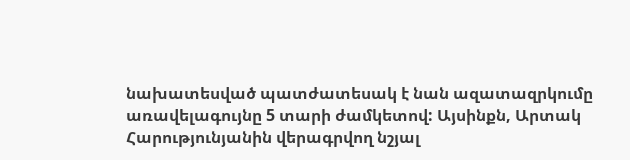նախատեսված պատժատեսակ է նան ազատազրկումը առավելագույնը 5 տարի ժամկետով: Այսինքն, Արտակ Հարությունյանին վերագրվող նշյալ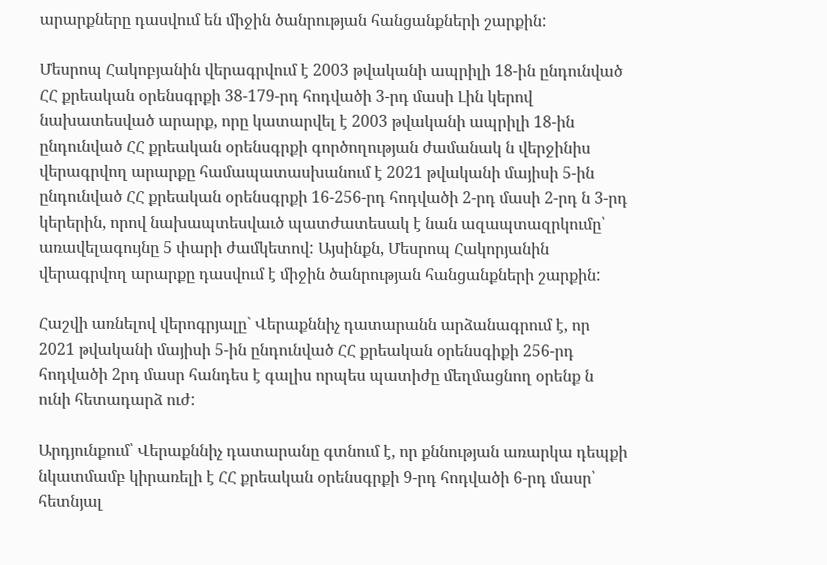արարքները դասվում են միջին ծանրության հանցանքների շարքին:

Մեսրոպ Հակոբյանին վերագրվում է 2003 թվականի ապրիլի 18-ին ընդունված ՀՀ քրեական օրենսգրքի 38-179-րդ հոդվածի 3-րդ մասի Լին կերով նախատեսված արարք, որը կատարվել է 2003 թվականի ապրիլի 18-ին ընդունված ՀՀ քրեական օրենսգրքի գործողության ժամանակ ն վերջինիս վերագրվող արարքը համապատասխանում է 2021 թվականի մայիսի 5-ին ընդունված ՀՀ քրեական օրենսգրքի 16-256-րդ հոդվածի 2-րդ մասի 2-րդ ն 3-րդ կերերին, որով նախապտեսվաւծ պատժատեսակ է նան ազապտազրկումը՝ առավելագույնը 5 փարի ժամկետով: Այսինքն, Մեսրոպ Հակորյանին վերագրվող արարքը դասվում է միջին ծանրության հանցանքների շարքին:

Հաշվի առնելով վերոգրյալը` Վերաքննիչ դատարանն արձանագրում է, որ 2021 թվականի մայիսի 5-ին ընդունված ՀՀ քրեական օրենսգիքի 256-րդ հոդվածի 2րդ մասր հանդես է գալիս որպես պատիժը մեղմացնող օրենք ն ունի հետադարձ ուժ:

Արդյունքում՝ Վերաքննիչ դատարանը գտնում է, որ քննության առարկա դեպքի նկատմամբ կիրառելի է ՀՀ քրեական օրենսգրքի 9-րդ հոդվածի 6-րդ մասր՝ հետնյալ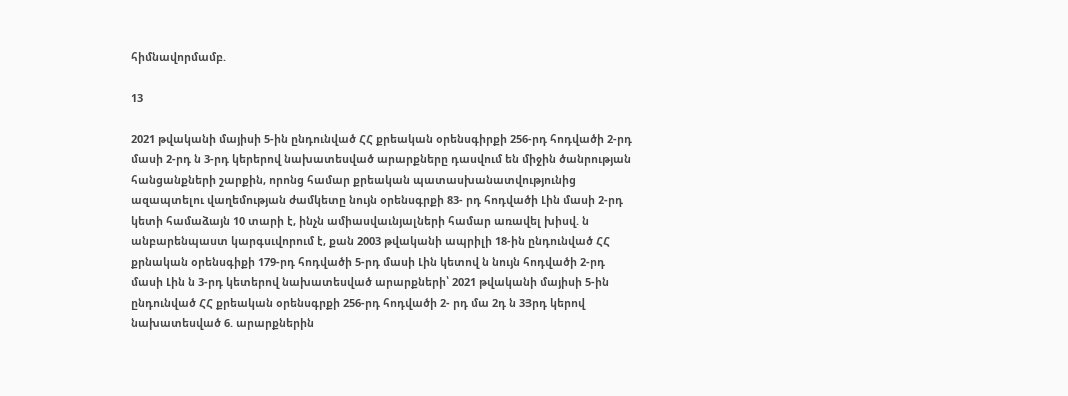հիմնավորմամբ.

13

2021 թվականի մայիսի 5-ին ընդունված ՀՀ քրեական օրենսգիրքի 256-րդ հոդվածի 2-րդ մասի 2-րդ ն 3-րդ կերերով նախատեսված արարքները դասվում են միջին ծանրության հանցանքների շարքին, որոնց համար քրեական պատասխանատվությունից ազապտելու վաղեմության ժամկետը նույն օրենսգրքի 83- րդ հոդվածի Լին մասի 2-րդ կետի համաձայն 10 տարի է, ինչն ամիասվաւնյալների համար առավել խիսվ. ն անբարենպաստ կարգսւվորում է, քան 2003 թվականի ապրիլի 18-ին ընդունված ՀՀ քրնական օրենսգիքի 179-րդ հոդվածի 5-րդ մասի Լին կետով ն նույն հոդվածի 2-րդ մասի Լին ն 3-րդ կետերով նախատեսված արարքների՝ 2021 թվականի մայիսի 5-ին ընդունված ՀՀ քրեական օրենսգրքի 256-րդ հոդվածի 2- րդ մա 2դ ն 3Յրդ կերով նախատեսված 6. արարքներին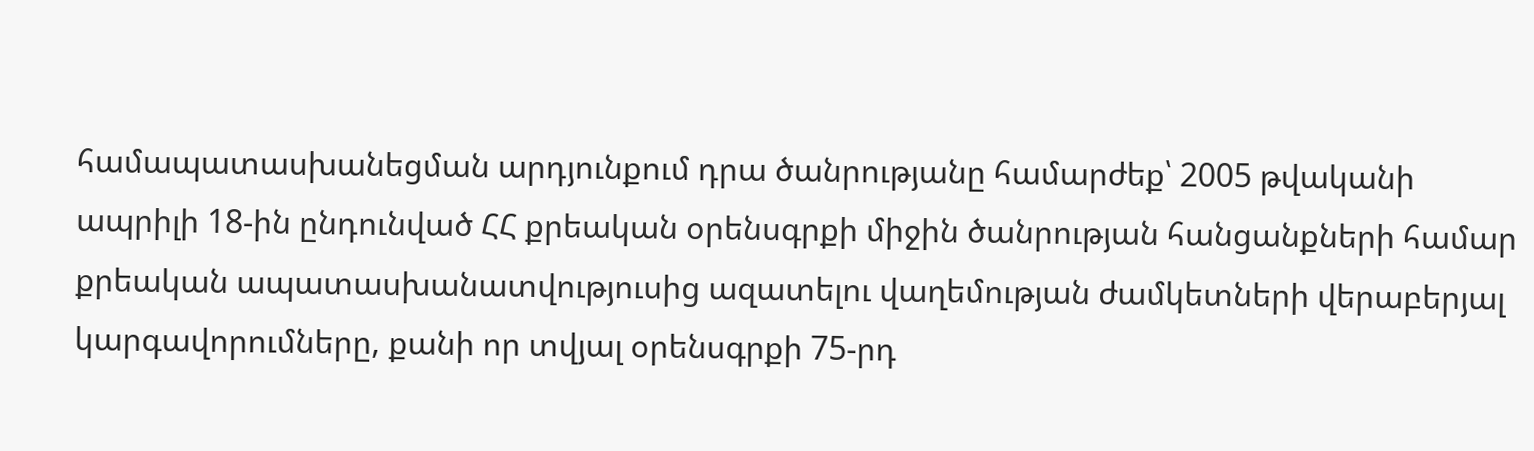համապատասխանեցման արդյունքում դրա ծանրությանը համարժեք՝ 2005 թվականի ապրիլի 18-ին ընդունված ՀՀ քրեական օրենսգրքի միջին ծանրության հանցանքների համար քրեական ապատասխանատվություսից ազատելու վաղեմության ժամկետների վերաբերյալ կարգավորումները, քանի որ տվյալ օրենսգրքի 75-րդ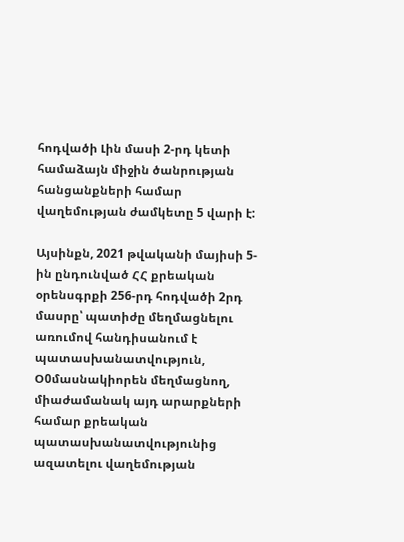հոդվածի Լին մասի 2-րդ կետի համաձայն միջին ծանրության հանցանքների համար վաղեմության ժամկետը 5 վարի է:

Այսինքն, 2021 թվականի մայիսի 5-ին ընդունված ՀՀ քրեական օրենսգրքի 256-րդ հոդվածի 2րդ մասրը՝ պատիժը մեղմացնելու առումով հանդիսանում է պատասխանատվություն, Օ0մասնակիորեն մեղմացնող, միաժամանակ այդ արարքների համար քրեական պատասխանատվությունից ազատելու վաղեմության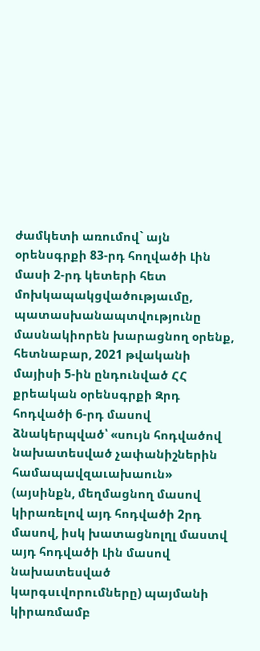ժամկետի առումով` այն օրենսգրքի 83-րդ հողվածի Լին մասի 2-րդ կետերի հետ մոխկապակցվածությաւմը, պատասխանապտվությունը մասնակիորեն խարացնող օրենք, հետնաբար, 2021 թվականի մայիսի 5-ին ընդունված ՀՀ քրեական օրենսգրքի Զրդ հոդվածի 6-րդ մասով ձնակերպված՝ «սույն հոդվածով նախատեսված չափանիշներին համապավզաւախաուն» (այսինքն, մեղմացնող մասով կիրառելով այդ հոդվածի 2րդ մասով, իսկ խատացնոլղլ մաստվ այդ հոդվածի Լին մասով նախատեսված կարգսւվորումները) պայմանի կիրառմամբ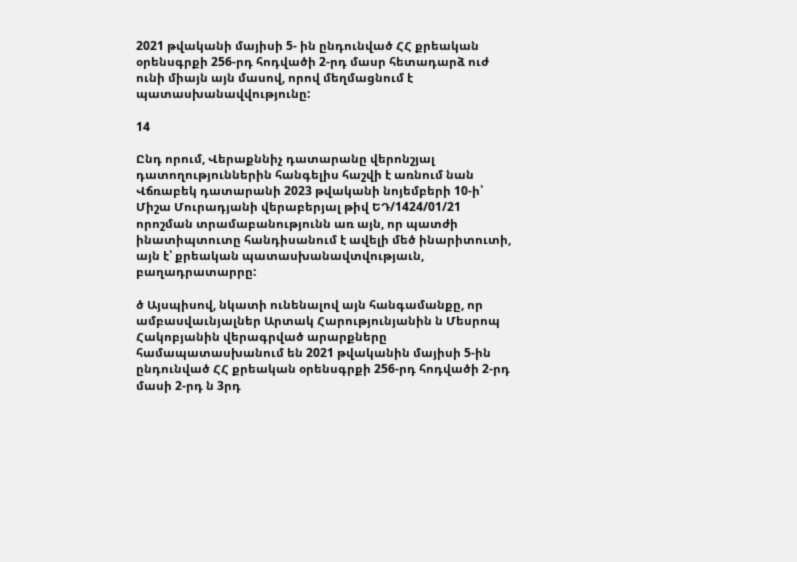2021 թվականի մայիսի 5- ին ընդունված ՀՀ քրեական օրենսգրքի 256-րդ հոդվածի 2-րդ մասր հետադարձ ուժ ունի միայն այն մասով, որով մեղմացնում է պատասխանավվությունը:

14

Ընդ որում, Վերաքննիչ դատարանը վերոնշյալ դատողություններին հանգելիս հաշվի է առնում նան Վճռաբեկ դատարանի 2023 թվականի նոյեմբերի 10-ի՝ Միշա Մուրադյանի վերաբերյալ թիվ ԵԴ/1424/01/21 որոշման տրամաբանությունն առ այն, որ պատժի ինատիպտուտը հանդիսանում է ավելի մեծ ինարիտուտի, այն է՝ քրեական պատասխանավտվությաւն, բաղադրատարրը:

ծ Այսպիսով, նկատի ունենալով այն հանգամանքը, որ ամբասվաւնյալներ Արտակ Հարությունյանին ն Մեսրոպ Հակոբյանին վերագրված արարքները համապատասխանում են 2021 թվականին մայիսի 5-ին ընդունված ՀՀ քրեական օրենսգրքի 256-րդ հոդվածի 2-րդ մասի 2-րդ ն 3րդ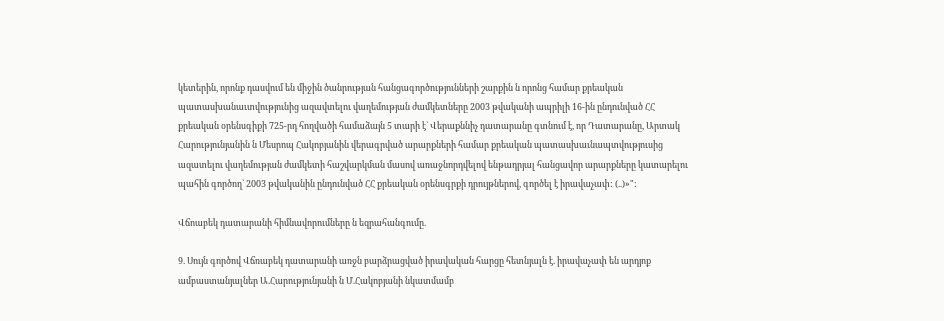կետերին, որոնք դասվում են միջին ծանրության հանցագործությունների շարքին ն որոնց համար քրեական պատասխանաւտվությունից ազավտելու վաղեմության ժամկետները 2003 թվականի ապրիլի 16-ին ընդունված ՀՀ քրեական օրենսգիքի 725-րդ հողվածի համաձայն 5 տարի է` Վերաքննիչ դատարանը գտնում է, որ Դատարանը, Արտակ Հարությունյանին ն Մեսրոպ Հակոբյանին վերագրված արարքների համար քրեական պատասխաւնապտվություսից ազատելու վաղեմության ժամկետի հաշվարկման մասով առաջնորդվելով ենթադրյալ հանցավոր արարքները կատարելու պահին գործող` 2003 թվականին ընդունված ՀՀ քրեական օրենսգրքի դրույթներով, գործել է իրավաչափ: (..)»":

Վճոաբեկ դատարանի հիմնավորումները ն եզրահանգումը.

9. Սույն գործով Վճռաբեկ դատարանի առջն բարձրացված իրավական հարցը հետնյալն է. իրավաչափ են արդյոք ամբաստանյալներ Ա.Հարությունյանի ն Մ.Հակոբյանի նկատմամբ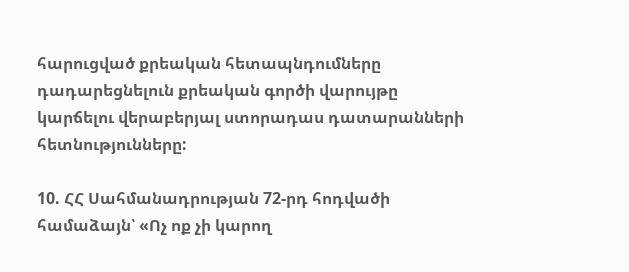հարուցված քրեական հետապնդումները դադարեցնելուն քրեական գործի վարույթը կարճելու վերաբերյալ ստորադաս դատարանների հետնությունները:

10. ՀՀ Սահմանադրության 72-րդ հոդվածի համաձայն՝ «Ոչ ոք չի կարող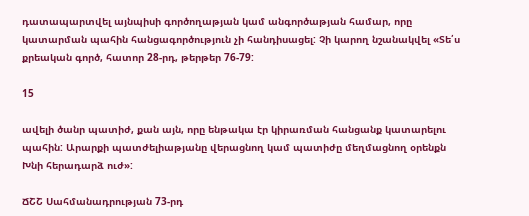դատապարտվել այնպիսի գործողաթյան կամ անգործաթյան համար, որը կատարման պահին հանցագործություն չի հանդիսացել: Չի կարող նշանակվել «Տե՛ս քրեական գործ, հատոր 28-րդ, թերթեր 76-79:

15

ավելի ծանր պատիժ, քան այն, որը ենթակա էր կիրառման հանցանք կատարելու պահին: Արարքի պատժելիաթյանը վերացնող կամ պատիժը մեղմացնող օրենքն Խնի հերադարձ ուժ»:

ՃՇՇ Սահմանադրության 73-րդ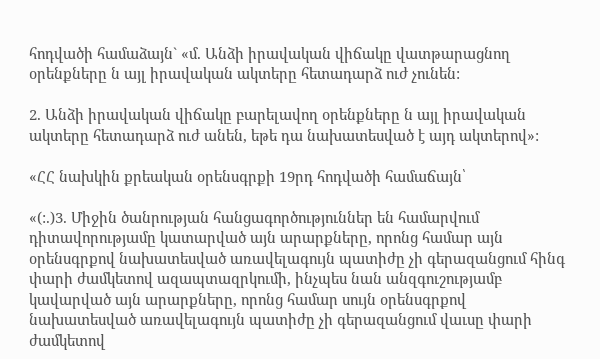հոդվածի համաձայն` «մ. Անձի իրավական վիճակը վատթարացնող օրենքները ն այլ իրավական ակտերը հետադարձ ուժ չունեն:

2. Անձի իրավական վիճակը բարելավող օրենքները ն այլ իրավական ակտերը հետադարձ ուժ անեն, եթե դա նախատեսված է այդ ակտերով»:

«ՀՀ նախկին քրեական օրենսգրքի 19րդ հոդվածի համաճայն՝

«(:.)3. Միջին ծանրության հանցագործություններ են համարվում դիտավորությամը կատարված այն արարքները, որոնց համար այն օրենսգրքով նախատեսված առավելագույն պատիժը չի գերազանցում հինգ փարի ժամկետով ազապտազրկումի, ինչպես նան անզգուշությամբ կավարված այն արարքները, որոնց համար սույն օրենսգրքով նախատեսված առավելագույն պատիժը չի գերազանցում վաւսը փարի ժամկետով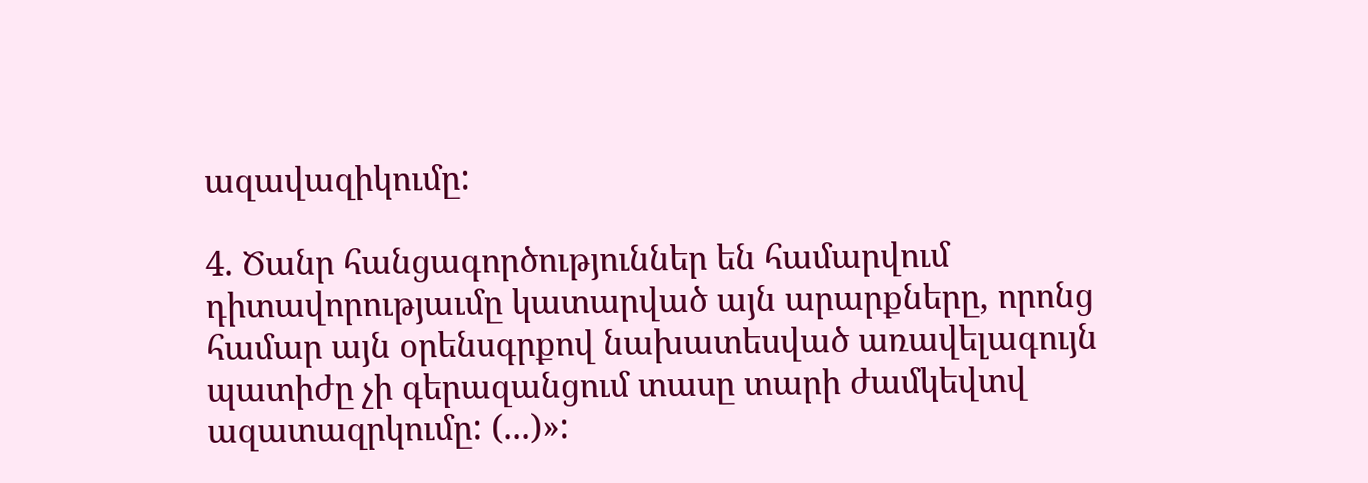ազավազիկումը:

4. Ծանր հանցագործություններ են համարվում դիտավորությաւմը կատարված այն արարքները, որոնց համար այն օրենսգրքով նախատեսված առավելագույն պատիժը չի գերազանցում տասը տարի ժամկեվտվ ազատազրկումը: (...)»: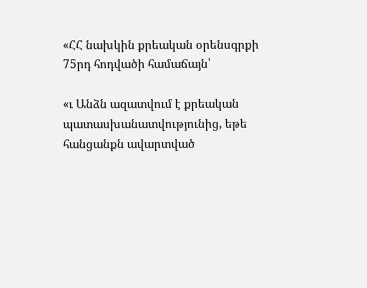«ՀՀ նախկին քրեական օրենսգրքի 75րդ հոդվածի համաճայն՝

«ւ Անձն ազատվում է քրեական պատասխանատվությունից, եթե հանցանքն ավարտված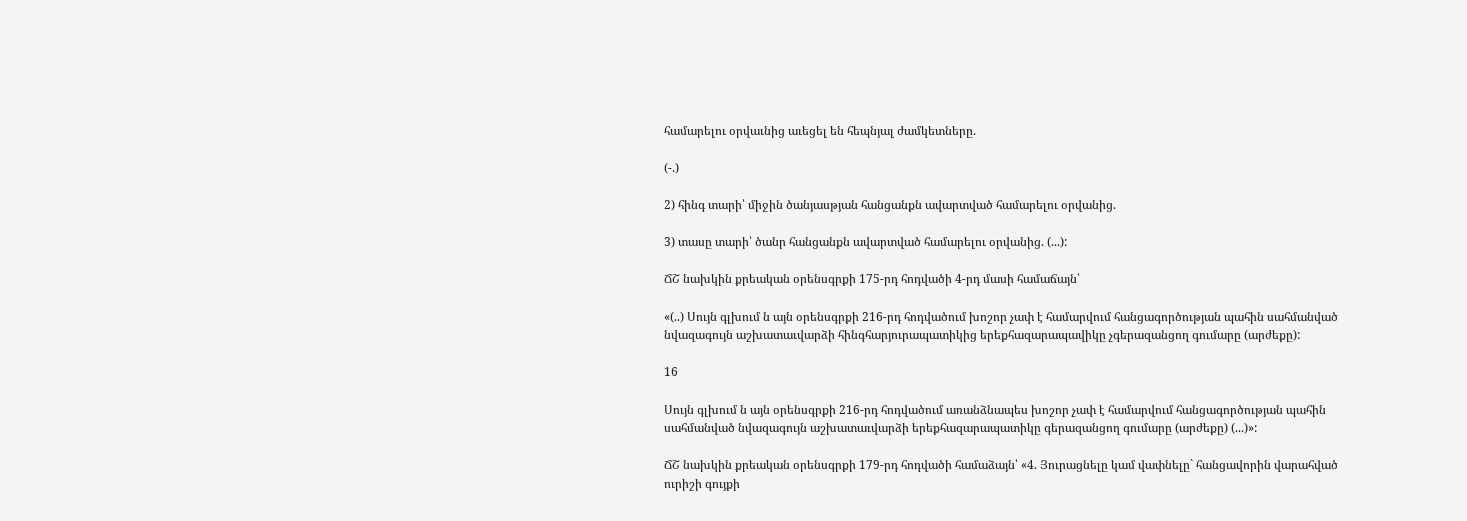համարելու օրվաւնից աւեցել են հեպնյալ ժամկետները.

(-.)

2) հինգ տարի՝ միջին ծանյասթյան հանցանքն ավարտված համարելու օրվանից.

3) տասը տարի՝ ծանր հանցանքն ավարտված համարելու օրվանից. (...):

ՃՇ նախկին քրեական օրենսգրքի 175-րդ հոդվածի 4-րդ մասի համաճայն՝

«(..) Սույն գլխում ն այն օրենսգրքի 216-րդ հոդվածում խոշոր չափ է համարվում հանցագործության պահին սահմանված նվազագույն աշխատաւվարձի հինգհարյուրապատիկից երեքհազարապավիկը չգերազանցող գումարը (արժեքը):

16

Սույն գլխում ն այն օրենսգրքի 216-րդ հոդվածում առանձնապես խոշոր չափ է համարվում հանցագործության պահին սահմանված նվազագույն աշխատաւվարձի երեքհազարապատիկը գերազանցող գումարը (արժեքը) (...)»:

ՃՇ նախկին քրեական օրենսգրքի 179-րդ հոդվածի համաձայն՝ «4. Յուրացնելը կամ վափնելը` հանցավորին վարահված ուրիշի գույքի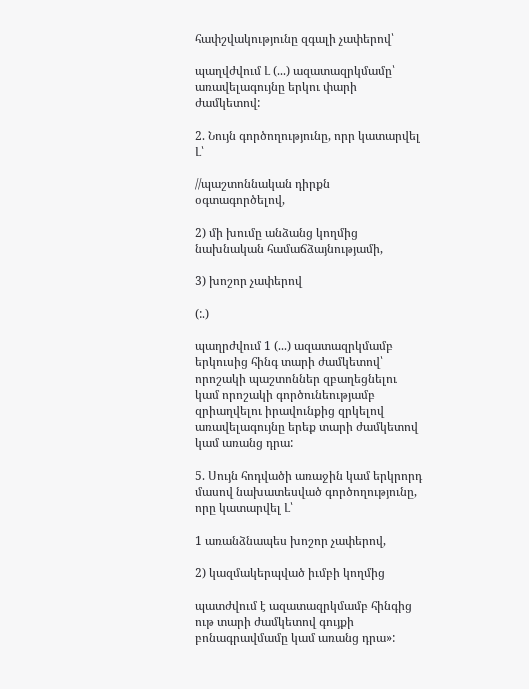հափշվակությունը զգալի չափերով՝

պաղվժվում Լ (...) ազատազրկմամը՝ առավելագույնը երկու փարի ժամկետով:

2. Նույն գործողությունը, որր կատարվել Լ՝

//պաշտոննական դիրքն օգտագործելով,

2) մի խումը անձանց կողմից նախնական համաճձայնությամի,

3) խոշոր չափերով

(:.)

պաղրժվում 1 (...) ազատազրկմամբ երկուսից հինգ տարի ժամկետով՝ որոշակի պաշտոններ զբաղեցնելու կամ որոշակի գործունեությամբ զրիաղվելու իրավունքից զրկելով առավելագույնը երեք տարի ժամկետով կամ առանց դրա:

5. Սույն հոդվածի առաջին կամ երկրորդ մասով նախատեսված գործողությունը, որը կատարվել Լ՝

1 առանձնապես խոշոր չափերով,

2) կազմակերպված իւմբի կողմից

պատժվում է ազատազրկմամբ հինգից ութ տարի ժամկետով գույքի բոնագրավմամը կամ առանց դրա»: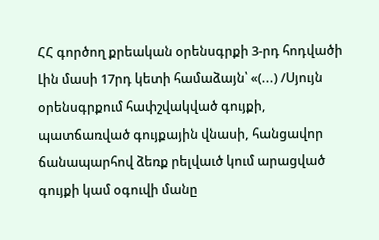ՀՀ գործող քրեական օրենսգրքի 3-րդ հոդվածի Լին մասի 17րդ կետի համաձայն՝ «(...) /Սյույն օրենսգրքում հափշվակված գույքի, պատճառված գույքային վնասի, հանցավոր ճանապարհով ձեռք րելվաւծ կում արացված գույքի կամ օգուվի մանը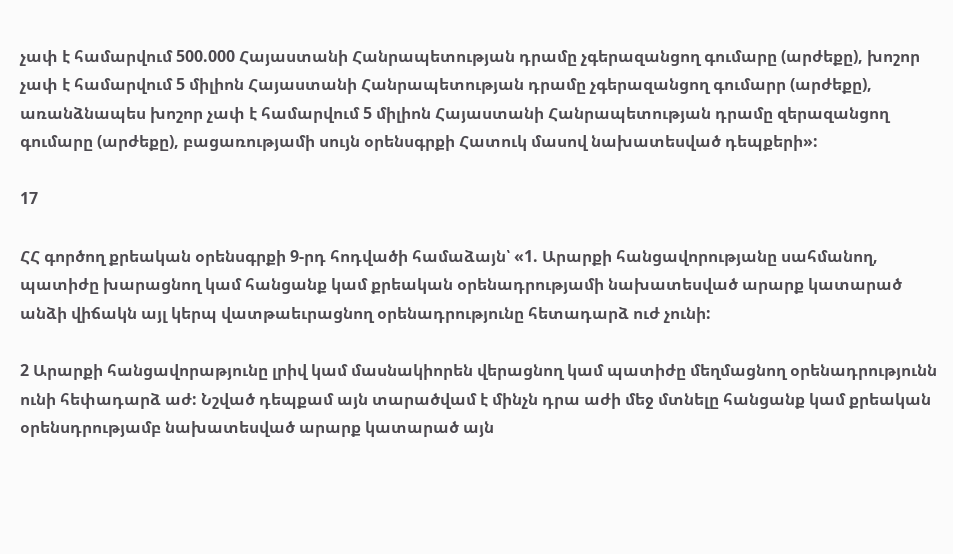չափ է համարվում 500.000 Հայաստանի Հանրապետության դրամը չգերազանցող գումարը (արժեքը), խոշոր չափ է համարվում 5 միլիոն Հայաստանի Հանրապետության դրամը չգերազանցող գումարր (արժեքը), առանձնապես խոշոր չափ է համարվում 5 միլիոն Հայաստանի Հանրապետության դրամը զերազանցող գումարը (արժեքը), բացառությամի սույն օրենսգրքի Հատուկ մասով նախատեսված դեպքերի»:

17

ՀՀ գործող քրեական օրենսգրքի 9-րդ հոդվածի համաձայն՝ «1. Արարքի հանցավորությանը սահմանող, պատիժը խարացնող կամ հանցանք կամ քրեական օրենադրությամի նախատեսված արարք կատարած անձի վիճակն այլ կերպ վատթաեւրացնող օրենադրությունը հետադարձ ուժ չունի:

2 Արարքի հանցավորաթյունը լրիվ կամ մասնակիորեն վերացնող կամ պատիժը մեղմացնող օրենադրությունն ունի հեփադարձ աժ: Նշված դեպքամ այն տարածվամ է մինչն դրա աժի մեջ մտնելը հանցանք կամ քրեական օրենսդրությամբ նախատեսված արարք կատարած այն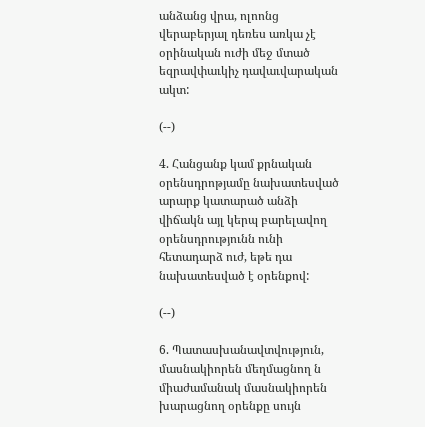անձանց վրա, ոլոոնց վերաբերյալ դեռես առկա չէ օրինական ուժի մեջ մտած եզրավփաւկիչ դավաւվարական ակտ:

(--)

4. Հանցանք կամ քրնական օրենսդրոթյամը նախատեսված արարք կատարած անձի վիճակն այլ կերպ բարելավող օրենսդրությունն ունի հետադարձ ուժ, եթե դա նախատեսված է օրենքով:

(--)

6. Պատասխանավտվություն, մասնակիորեն մեղմացնող ն միաժամանակ մասնակիորեն խարացնող օրենքը սույն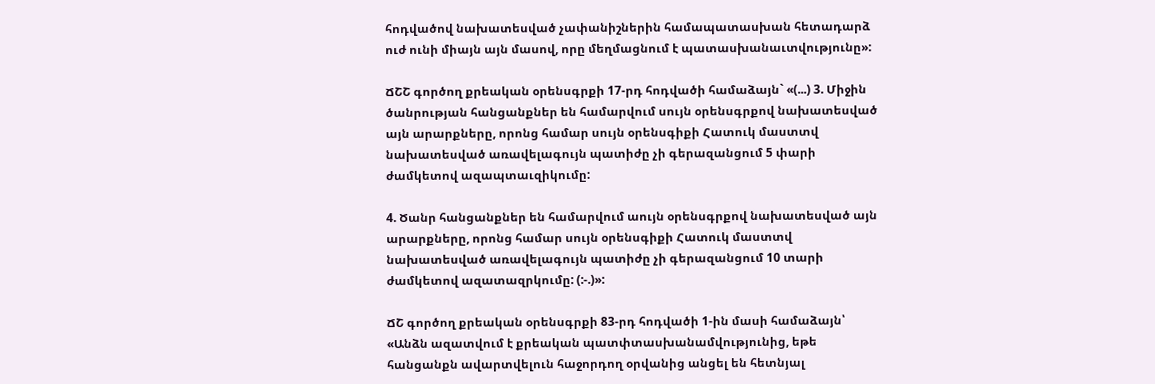հոդվածով նախատեսված չափանիշներին համապատասխան հետադարձ ուժ ունի միայն այն մասով, որը մեղմացնում է պատասխանաւտվությունը»:

ՃՇՇ գործող քրեական օրենսգրքի 17-րդ հոդվածի համաձայն` «(...) 3. Միջին ծանրության հանցանքներ են համարվում սույն օրենսգրքով նախատեսված այն արարքները, որոնց համար սույն օրենսգիքի Հատուկ մաստտվ նախատեսված առավելագույն պատիժը չի գերազանցում 5 փարի ժամկետով ազապտաւզիկումը:

4. Ծանր հանցանքներ են համարվում աույն օրենսգրքով նախատեսված այն արարքները, որոնց համար սույն օրենսգիքի Հատուկ մաստտվ նախատեսված առավելագույն պատիժը չի գերազանցում 10 տարի ժամկետով ազատազրկումը: (:-.)»:

ՃՇ գործող քրեական օրենսգրքի 83-րդ հոդվածի 1-ին մասի համաձայն՝ «Անձն ազատվում է քրեական պատփտասխանամվությունից, եթե հանցանքն ավարտվելուն հաջորդող օրվանից անցել են հետնյալ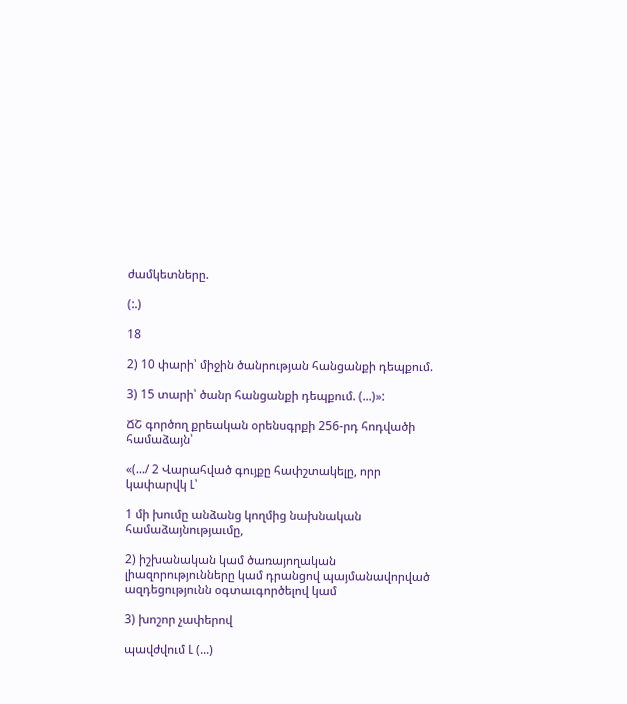ժամկետները.

(:.)

18

2) 10 փարի՝ միջին ծանրության հանցանքի դեպքում.

3) 15 տարի՝ ծանր հանցանքի դեպքում. (...)»:

ՃՇ գործող քրեական օրենսգրքի 256-րդ հոդվածի համաձայն՝

«(.../ 2 Վարահված գույքը հափշտակելը, որր կափարվկ Լ՝

1 մի խումը անձանց կողմից նախնական համաձայնությաւմը,

2) իշխանական կամ ծառայողական լիազորությունները կամ դրանցով պայմանավորված ազդեցությունն օգտաւգործելով կամ

3) խոշոր չափերով

պավժվում Լ (...)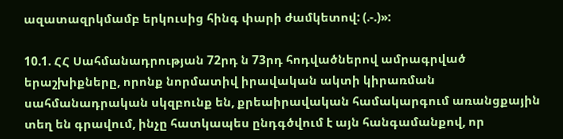ազատազրկմամբ երկուսից հինգ փարի ժամկետով: (.-.)»:

10.1. ՀՀ Սահմանադրության 72րդ ն 73րդ հոդվածներով ամրագրված երաշխիքները, որոնք նորմատիվ իրավական ակտի կիրառման սահմանադրական սկզբունք են, քրեաիրավական համակարգում առանցքային տեղ են գրավում, ինչը հատկապես ընդգծվում է այն հանգամանքով, որ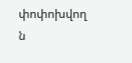փոփոխվող ն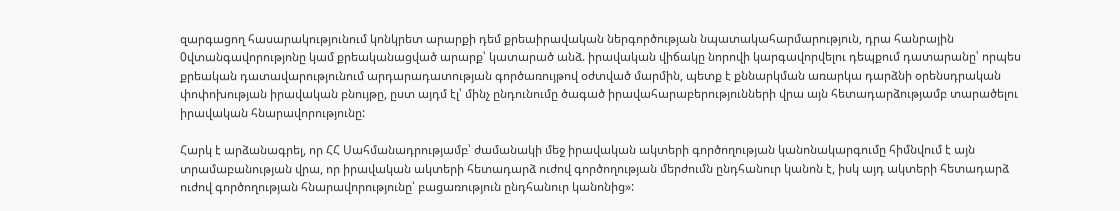զարգացող հասարակությունում կոնկրետ արարքի դեմ քրեաիրավական ներգործության նպատակահարմարություն, դրա հանրային 0վտանգավորությոնը կամ քրեականացված արարք՝ կատարած անձ. իրավական վիճակը նորովի կարգավորվելու դեպքում դատարանը՝ որպես քրեական դատավարությունում արդարադատության գործառույթով օժտված մարմին, պետք է քննարկման առարկա դարձնի օրենսդրական փոփոխության իրավական բնույթը, ըստ այդմ էլ՝ մինչ ընդունումը ծագած իրավահարաբերությունների վրա այն հետադարձությամբ տարածելու իրավական հնարավորությունը:

Հարկ է արձանագրել, որ ՀՀ Սահմանադրությամբ՝ ժամանակի մեջ իրավական ակտերի գործողության կանոնակարգումը հիմնվում է այն տրամաբանության վրա, որ իրավական ակտերի հետադարձ ուժով գործողության մերժումն ընդհանուր կանոն է, իսկ այդ ակտերի հետադարձ ուժով գործողության հնարավորությունը՝ բացառություն ընդհանուր կանոնից»: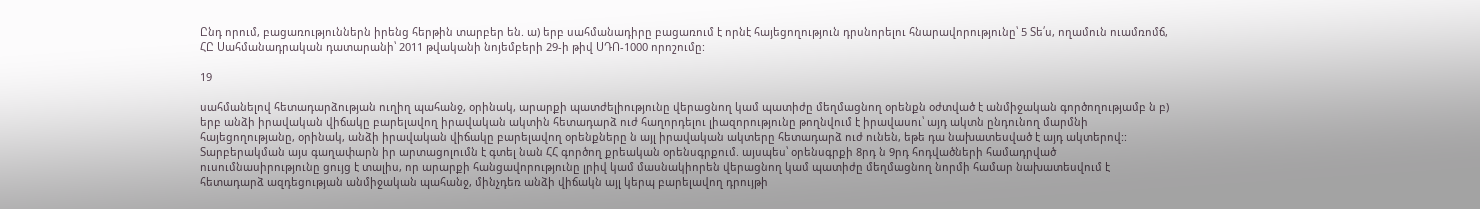Ընդ որում, բացառություններն իրենց հերթին տարբեր են. ա) երբ սահմանադիրը բացառում է որնէ հայեցողություն դրսնորելու հնարավորությունը՝ 5 Տե՛ս, ողամուն ուամռոմճ, ՀԸ Սահմանադրական դատարանի՝ 2011 թվականի նոյեմբերի 29-ի թիվ ՍԴՈ-1000 որոշումը:

19

սահմանելով հետադարձության ուղիղ պահանջ, օրինակ, արարքի պատժելիությունը վերացնող կամ պատիժը մեղմացնող օրենքն օժտված է անմիջական գործողությամբ ն բ) երբ անձի իրավական վիճակը բարելավող իրավական ակտին հետադարձ ուժ հաղորդելու լիազորությունը թողնվում է իրավասու՝ այդ ակտն ընդունող մարմնի հայեցողությանը, օրինակ, անձի իրավական վիճակը բարելավող օրենքները ն այլ իրավական ակտերը հետադարձ ուժ ունեն, եթե դա նախատեսված է այդ ակտերով:: Տարբերակման այս գաղափարն իր արտացոլումն է գտել նան ՀՀ գործող քրեական օրենսգրքում. այսպես՝ օրենսգրքի 8րդ ն 9րդ հոդվածների համադրված ուսումնասիրությունը ցույց է տալիս, որ արարքի հանցավորությունը լրիվ կամ մասնակիորեն վերացնող կամ պատիժը մեղմացնող նորմի համար նախատեսվում է հետադարձ ազդեցության անմիջական պահանջ, մինչդեռ անձի վիճակն այլ կերպ բարելավող դրույթի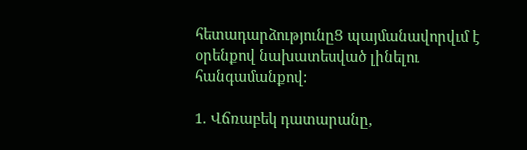հետադարձությունըՑ պայմանավորվւմ է օրենքով նախատեսված լինելու հանգամանքով:

1. Վճռաբեկ դատարանը,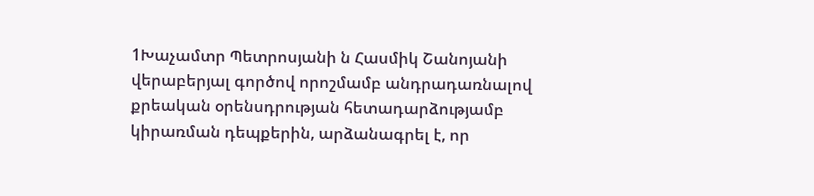1Խաչամտր Պետրոսյանի ն Հասմիկ Շանոյանի վերաբերյալ գործով որոշմամբ անդրադառնալով քրեական օրենսդրության հետադարձությամբ կիրառման դեպքերին, արձանագրել է, որ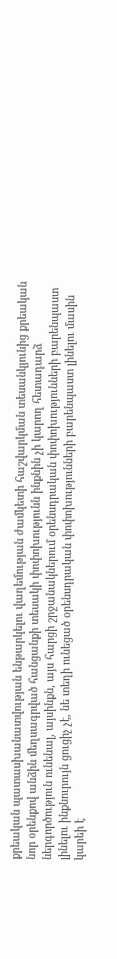քրեական պատասխանատվության ենթարկելու վաղեմության ժամկետի հաշվարկման տեսանկյունից քրեական նոր օրենքով անձին մեղսագրված հանցանքի տեսակի փոփոխությունն ինքնին չի կարող հետադարձ ներգործություն ունենալ, այսինքն, այս հարցի շրջանակներում օրենսդրական փոփոխությունների բարենպաստ լինելու ինքնուրույն ցուցիչ չէ, նե տեղի ունեցած օրենսդրական փոփոխությունների բարենպաստ լինելու մասին կարեի է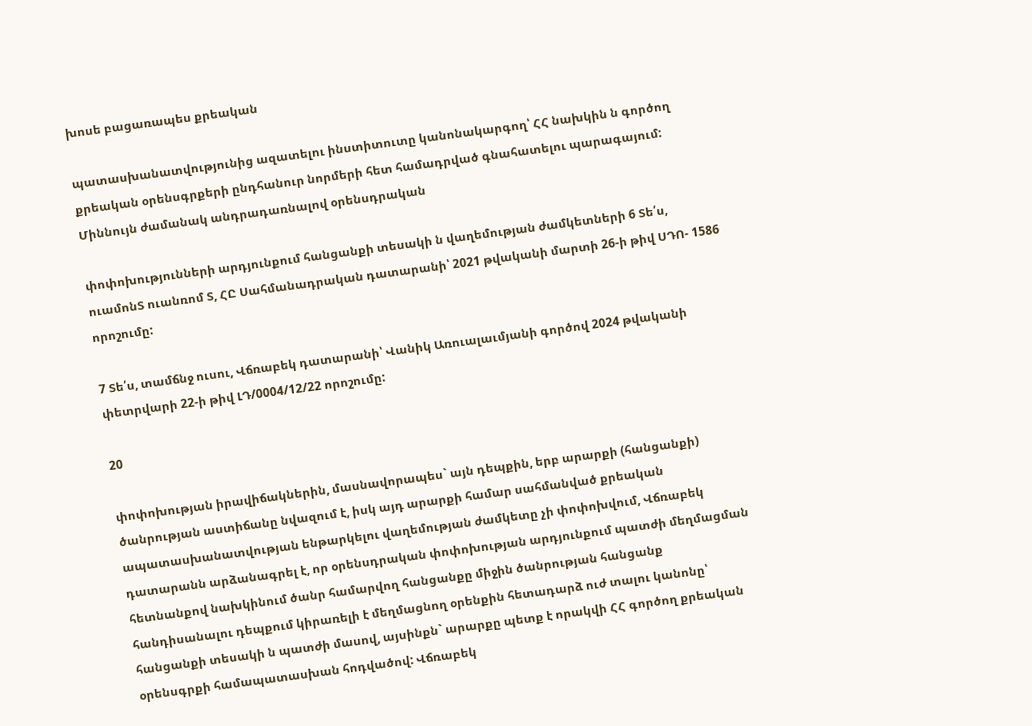խոսե բացառապես քրեական

պատասխանատվությունից ազատելու ինստիտուտը կանոնակարգող՝ ՀՀ նախկին ն գործող քրեական օրենսգրքերի ընդհանուր նորմերի հետ համադրված գնահատելու պարագայում: Միննույն ժամանակ անդրադառնալով օրենսդրական

փոփոխությունների արդյունքում հանցանքի տեսակի ն վաղեմության ժամկետների 6 Տե՛ս, ուամոնՏ ուանռոմ Տ, ՀԸ Սահմանադրական դատարանի՝ 2021 թվականի մարտի 26-ի թիվ ՍԴՈ- 1586 որոշումը:

7 Տե՛ս, տամճնջ ուսու, Վճռաբեկ դատարանի՝ Վանիկ Առուալաւմյանի գործով 2024 թվականի փետրվարի 22-ի թիվ ԼԴ/0004/12/22 որոշումը:

20

փոփոխության իրավիճակներին, մասնավորապես` այն դեպքին, երբ արարքի (հանցանքի) ծանրության աստիճանը նվազում է, իսկ այդ արարքի համար սահմանված քրեական ապատասխանատվության ենթարկելու վաղեմության ժամկետը չի փոփոխվում, Վճռաբեկ դատարանն արձանագրել է, որ օրենսդրական փոփոխության արդյունքում պատժի մեղմացման հետնանքով նախկինում ծանր համարվող հանցանքը միջին ծանրության հանցանք հանդիսանալու դեպքում կիրառելի է մեղմացնող օրենքին հետադարձ ուժ տալու կանոնը՝ հանցանքի տեսակի ն պատժի մասով, այսինքն` արարքը պետք է որակվի ՀՀ գործող քրեական օրենսգրքի համապատասխան հոդվածով: Վճռաբեկ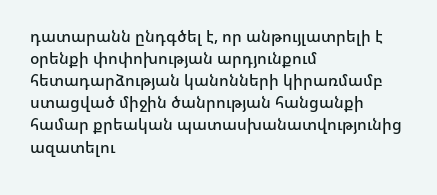դատարանն ընդգծել է, որ անթույլատրելի է օրենքի փոփոխության արդյունքում հետադարձության կանոնների կիրառմամբ ստացված միջին ծանրության հանցանքի համար քրեական պատասխանատվությունից ազատելու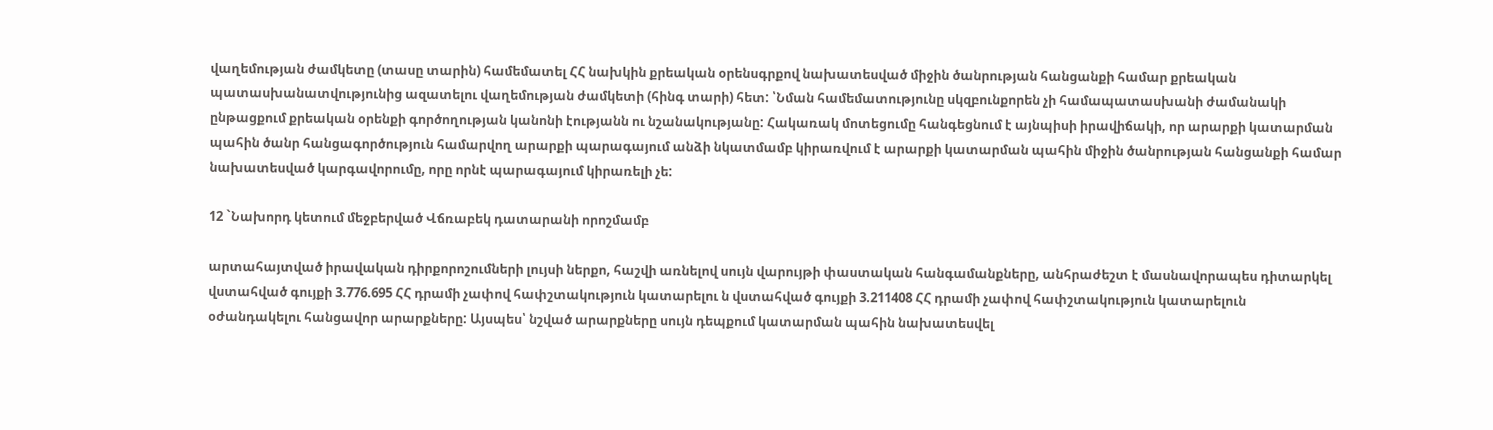վաղեմության ժամկետը (տասը տարին) համեմատել ՀՀ նախկին քրեական օրենսգրքով նախատեսված միջին ծանրության հանցանքի համար քրեական պատասխանատվությունից ազատելու վաղեմության ժամկետի (հինգ տարի) հետ: ՝Նման համեմատությունը սկզբունքորեն չի համապատասխանի ժամանակի ընթացքում քրեական օրենքի գործողության կանոնի էությանն ու նշանակությանը: Հակառակ մոտեցումը հանգեցնում է այնպիսի իրավիճակի, որ արարքի կատարման պահին ծանր հանցագործություն համարվող արարքի պարագայում անձի նկատմամբ կիրառվում է արարքի կատարման պահին միջին ծանրության հանցանքի համար նախատեսված կարգավորումը, որը որնէ պարագայում կիրառելի չե:

12 `Նախորդ կետում մեջբերված Վճռաբեկ դատարանի որոշմամբ

արտահայտված իրավական դիրքորոշումների լույսի ներքո, հաշվի առնելով սույն վարույթի փաստական հանգամանքները, անհրաժեշտ է մասնավորապես դիտարկել վստահված գույքի 3.776.695 ՀՀ դրամի չափով հափշտակություն կատարելու ն վստահված գույքի 3.211408 ՀՀ դրամի չափով հափշտակություն կատարելուն օժանդակելու հանցավոր արարքները: Այսպես՝ նշված արարքները սույն դեպքում կատարման պահին նախատեսվել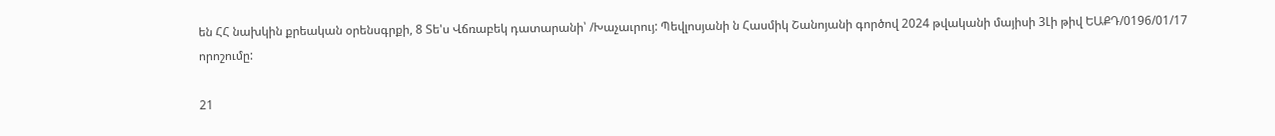են ՀՀ նախկին քրեական օրենսգրքի, 8 Տե'ս Վճռաբեկ դատարանի՝ /Խաչաւրույ: Պեվլոսյանի ն Հասմիկ Շանոյանի գործով 2024 թվականի մայիսի 3Լի թիվ ԵԱՔԴ/0196/01/17 որոշումը:

21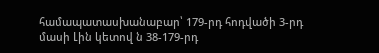համապատասխանաբար՝ 179-րդ հոդվածի 3-րդ մասի Լին կետով ն 38-179-րդ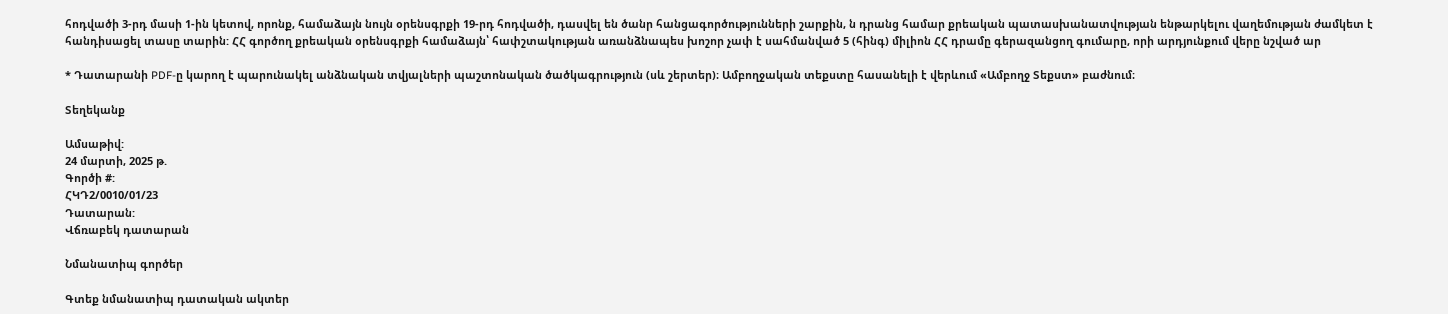հոդվածի 3-րդ մասի 1-ին կետով, որոնք, համաձայն նույն օրենսգրքի 19-րդ հոդվածի, դասվել են ծանր հանցագործությունների շարքին, ն դրանց համար քրեական պատասխանատվության ենթարկելու վաղեմության ժամկետ է հանդիսացել տասը տարին: ՀՀ գործող քրեական օրենսգրքի համաձայն՝ հափշտակության առանձնապես խոշոր չափ է սահմանված 5 (հինգ) միլիոն ՀՀ դրամը գերազանցող գումարը, որի արդյունքում վերը նշված ար

* Դատարանի PDF-ը կարող է պարունակել անձնական տվյալների պաշտոնական ծածկագրություն (սև շերտեր)։ Ամբողջական տեքստը հասանելի է վերևում «Ամբողջ Տեքստ» բաժնում։

Տեղեկանք

Ամսաթիվ:
24 մարտի, 2025 թ.
Գործի #:
ՀԿԴ2/0010/01/23
Դատարան:
Վճռաբեկ դատարան

Նմանատիպ գործեր

Գտեք նմանատիպ դատական ակտեր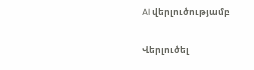AI վերլուծությամբ

Վերլուծել